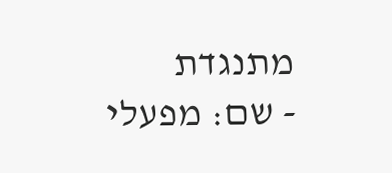מתנגדת
- שם: מפעלי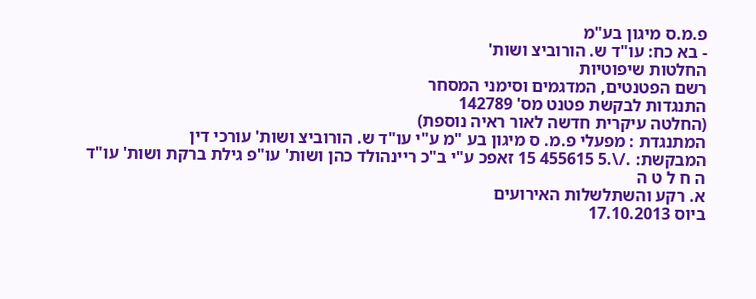פ.מ.ס מיגון בע"מ
- בא כח: עו"ד ש. הורוביצ ושות'
החלטות שיפוטיות
רשם הפטנטים, המדגמים וסימני המסחר
התנגדות לבקשת פטנט מס' 142789
(החלטה עיקרית חדשה לאור ראיה נוספת)
המתנגדת : מפעלי פ.מ. ס מיגון בע "מ ע"י עו"ד ש. הורוביצ ושות' עורכי דין
המבקשת: ./\.5 455615 15 זאפכ ע"י ב"כ ריינהולד כהן ושות' עו"פ גילת ברקת ושות' עו"ד
ה ח ל ט ה
א. רקע והשתלשלות האירועים
ביוס 17.10.2013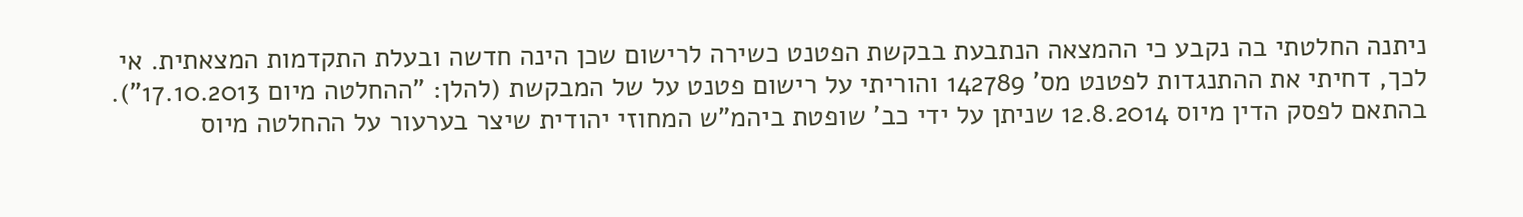ניתנה החלטתי בה נקבע כי ההמצאה הנתבעת בבקשת הפטנט כשירה לרישום שכן הינה חדשה ובעלת התקדמות המצאתית. אי לכך, דחיתי את ההתנגדות לפטנט מס' 142789 והוריתי על רישום פטנט על של המבקשת (להלן: "ההחלטה מיום 17.10.2013").
בהתאם לפסק הדין מיוס 12.8.2014 שניתן על ידי כב' שופטת ביהמ"ש המחוזי יהודית שיצר בערעור על ההחלטה מיוס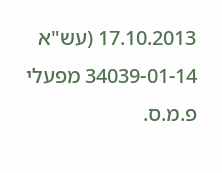17.10.2013 (עש"א 34039-01-14 מפעלי פ.מ.ס.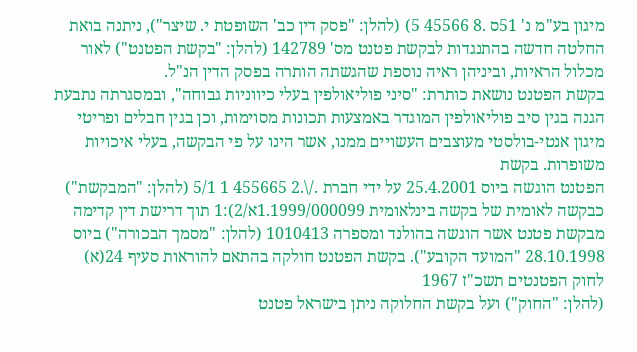מיגון בע"מ נ' 51ס .8 45566 5) (להלן: "פסק דין כב' השופטת י. שיצר"), ניתנה בואת החלטה חדשה בהתנגדות לבקשת פטנט מס' 142789 (להלן: "בקשת הפטנט") לאור מכלול הראיות, וביניהן ראיה נוספת שהגשתה הותרה בפסק הדין הנ"ל.
בקשת הפטנט נושאת כותרת: "סיני פוליאולפין בעלי כיווניות גבוחה", ובמסגרתה נתבעת הגנה בגין סיב פוליאולפין המוגדר באמצעות תכונות מסוימות, וכן בגין חבלים ופריטי מיגון אנטי-בולסטי מעוצבים העשויים ממנו, אשר הינו על פי הבקשה, בעלי איכויות משופרות. בקשת
הפטנט הוגשה ביוס 25.4.2001 על ידי חברת ./\.2 455665 1 5/1 (להלן: "המבקשת") כבקשה לאומית של בקשה בינלאומית 1.1999/000099א/2):1 תוך דרישת דין קדימה מבקשת פטנט אשר הוגשה בהולנד ומספרה 1010413 (להלן: "מסמך הבכורה") ביוס 28.10.1998 "המועד הקובע"). בקשת הפטנט חולקה בהתאם להוראות סעיף 24(א) לחוק הפטנטים תשכ"ז 1967
(להלן: "החוק") ועל בקשת החלוקה ניתן בישראל פטנט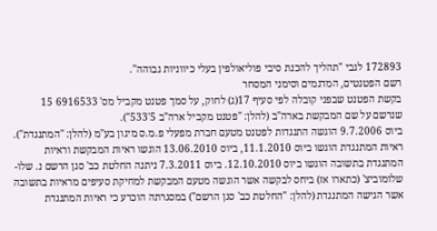172893 לגבי "תהליך להכנת סיבי פוליאולפין בעלי כיווניות גבוהה".
רשם הפטנטים, המדגמים וסימני המסחר
בקשת הפטנט שבפני קובלה לפי סעיף 17(ג) לחוק, על סמך פטנט מקביל מס' 6916533 15
שנרשם על שם המבקשת בארה"ב (להלן: "פטנט מקביל ארה"ב 5'533").
ביוס 9.7.2006 הוגשה התנגדות לפטנט מטעם חברת מפעלי פ.מ.ס מיגון בע"מ (להלן: "המתנגדת"). ראיות המתנגדת הוגשו ביוס 11.1.2010, ביוס 13.06.2010 הוגשו ראיות המבקשת וראיות המתנגדת בתשובה הוגשו ביוס 12.10.2010. ביוס 7.3.2011 ניתנה החלטת כב' סגן הרשם נ. שלו-שלומוביצ' (כתארו אז) ביחס לבקשה אשר הוגשה מטעם המבקשת למחיקת סעיפים מראיות בתשובה אשר הגישה המתנגדת (להלן: "החלטת כב' סגן הרשם") במסגרתה הוכרע כי ראיות המתנגדת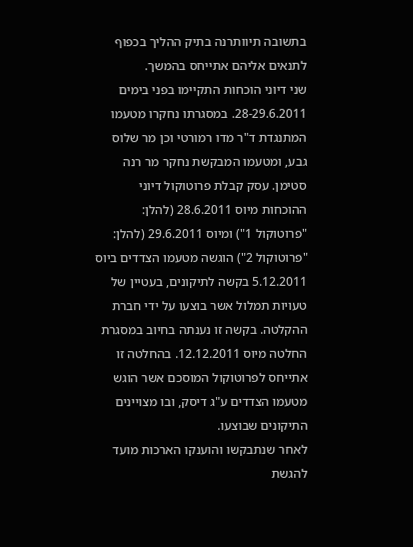בתשובה תיוותרנה בתיק ההליך בכפוף לתנאים אליהם אתייחס בהמשך.
שני דיוני הוכחות התקיימו בפני בימים 28-29.6.2011. במסגרתו נחקרו מטעמו המתנגדת ד"ר מדו רמורטי וכן מר שלוס גבע, ומטעמו המבקשת נחקר מר רנה סטימן. עסק קבלת פרוטוקול דיוני ההוכחות מיוס 28.6.2011 (להלן: "פרוטוקול 1") ומיוס 29.6.2011 (להלן: "פרוטוקול 2") הוגשה מטעמו הצדדים ביוס 5.12.2011 בקשה לתיקונים, בעטיין של טעויות תמלול אשר בוצעו על ידי חברת ההקלטה. בקשה זו נענתה בחיוב במסגרת החלטה מיוס 12.12.2011. בהחלטה זו אתייחס לפרוטוקול המוסכם אשר הוגש מטעמו הצדדים ע"ג דיסק, ובו מצויינים התיקונים שבוצעו.
לאחר שנתבקשו והוענקו הארכות מועד להגשת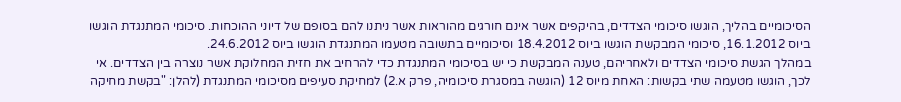הסיכומיים בהליך, הוגשו סיכומי הצדדים, בהיקפים אשר אינם חורגים מהוראות אשר ניתנו להם בסופם של דיוני ההוכחות. סיכומי המתנגדת הוגשו ביוס 16.1.2012, סיכומי המבקשת הוגשו ביוס 18.4.2012 וסיכומיים בתשובה מטעמו המתנגדת הוגשו ביוס 24.6.2012.
במהלך הגשת סיכומי הצדדים ולאחריהם, טענה המבקשת כי יש בסיכומי המתנגדת כדי להרחיב את חזית המחלוקת אשר נוצרה בין הצדדים. אי לכך, הוגשו מטעמה שתי בקשות: האחת מיוס 12 (הוגשה במסגרת סיכומיה, פרק א.2) למחיקת סעיפים מסיכומי המתנגדת (להלן: "בקשת מחיקה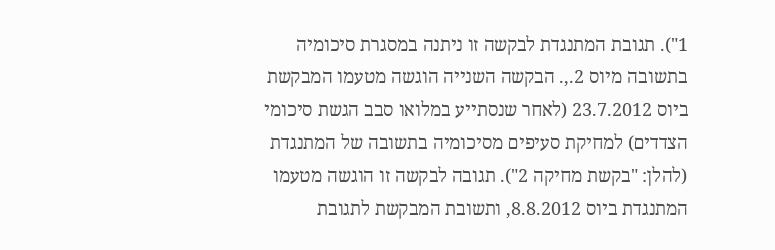1"). תגובת המתנגדת לבקשה זו ניתנה במסגרת סיכומיה בתשובה מיוס 2.,. הבקשה השנייה הוגשה מטעמו המבקשת ביוס 23.7.2012 (לאחר שנסתייע במלואו סבב הגשת סיכומי הצדדים) למחיקת סעיפים מסיכומיה בתשובה של המתנגדת (להלן: "בקשת מחיקה 2"). תגובה לבקשה זו הוגשה מטעמו המתנגדת ביוס 8.8.2012, ותשובת המבקשת לתגובת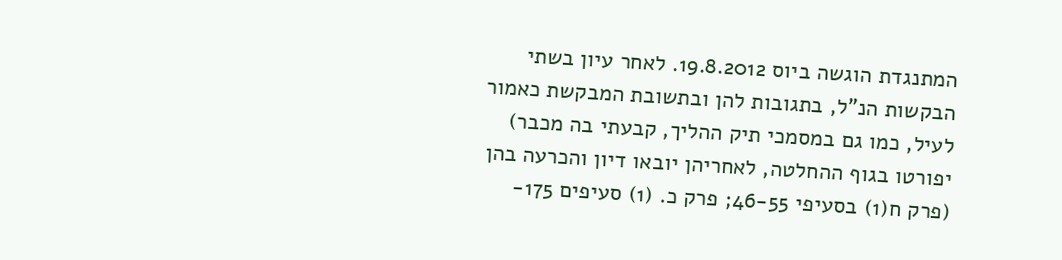המתנגדת הוגשה ביוס 19.8.2012. לאחר עיון בשתי הבקשות הנ"ל, בתגובות להן ובתשובת המבקשת כאמור לעיל, כמו גם במסמכי תיק ההליך, קבעתי בה מכבר) יפורטו בגוף ההחלטה, לאחריהן יובאו דיון והכרעה בהן (פרק ח(1) בסעיפי 46-55; פרק כ. (1) סעיפים 175-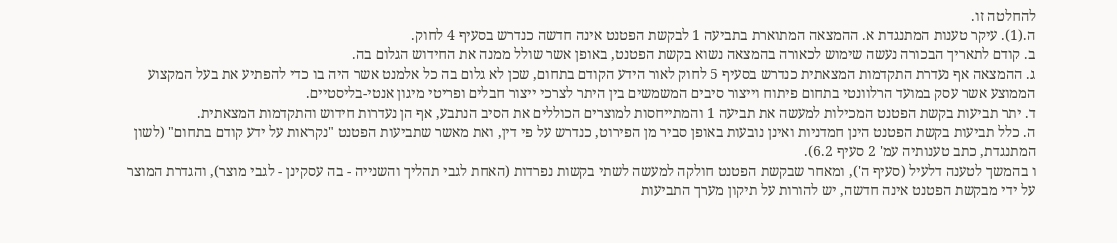להחלטה זו.
ה.(1). עיקר טענות המתנגדת א. ההמצאה המתוארת בתביעה 1 לבקשת הפטנט אינה חדשה כנדרש בסעיף 4 לחוק.
ב. קודם לתאריך הבכורה נעשה שימוש לכאורה בהמצאה נשוא בקשת הפטנט, באופן אשר שולל ממנה את החידוש הגלום בה.
ג. ההמצאה אף נעדרת התקדמות המצאתית כנדרש בסעיף 5 לחוק לאור הידע הקודם בתחום, שכן לא גלום בה כל אלמנט אשר היה בו כדי להפתיע את בעל המקצוע הממוצע אשר עסק במועד הרלוונטי בתחום פיתוח וייצור סיבים המשמשים בין היתר לצרכי ייצור חבלים ופריטי מיגון אנטי-בליסטיים.
ד. יתר תביעות בקשת הפטנט המכילות למעשה את תביעה 1 והמתייחסות למוצרים הכוללים את הסיב הנתבע, אף הן נעדרות חידוש והתקדמות המצאתית.
ה. כלל תביעות בקשת הפטנט הינן חמדניות ואינן נובעות באופן סביר מן הפירוט, כנדרש על פי דין, ואת מאשר שתביעות הפטנט "נקראות על ידע קודם בתחום" (לשון המתנגדת, כתב טענותיה עמ' 2 סעיף 6.2).
ו בהמשך לטענה דלעיל (סעיף ה'), ומאחר שבקשת הפטנט חולקה למעשה לשתי בקשות נפרדות (האחת לגבי תהליך והשנייה - בה עסקינן - לגבי מוצר), והגדרת המוצר על ידי מבקשת הפטנט אינה חדשה, יש להורות על תיקון מערך התביעות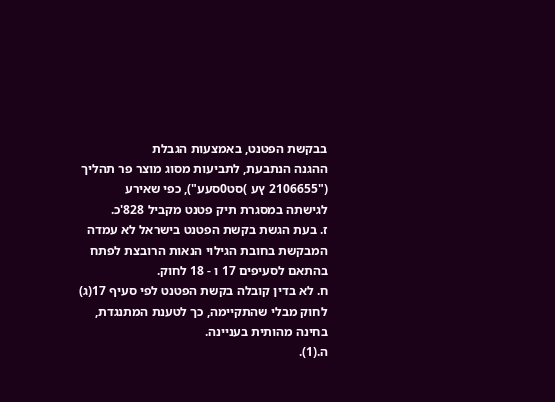בבקשת הפטנט, באמצעות הגבלת
ההגנה הנתבעת, לתביעות מסוג מוצר פר תהליך ("2106655 ץע )סט0סעע"), כפי שאירע
לגישתה במסגרת תיק פטנט מקביל 828'כ.
ז. בעת הגשת בקשת הפטנט בישראל לא עמדה המבקשת בחובת הגילוי הנאות הרובצת לפתח בהתאם לסעיפים 17 ו - 18 לחוק.
ח. לא בדין קובלה בקשת הפטנט לפי סעיף 17(ג) לחוק מבלי שהתקיימה, כך לטענת המתנגדת, בחינה מהותית בעניינה.
ה.(1).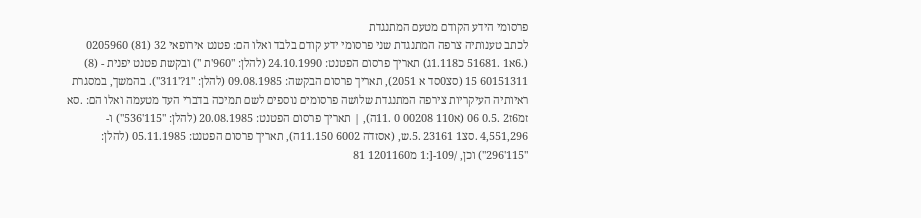פרסומי הידע הקודם מטעם המתנגדת
לכתב טענותיה צרפה המתנגדת שני פרסומי ידע קודם בלבד ואלו הם: פטנט אירופאי 32 (81) 0205960 (.6א1 .51681 כ1.118ג) תאריך פרסום הפטנט: 24.10.1990 (להלן: "960'ת ") ובקשת פטנט יפנית - (8) 60151311 15 (סצ0סד א 2051), תאריך פרסום הבקשה: 09.08.1985 (להלן: "1?'311"). בהמשך, במסגרת ראיותיה העיקריות צירפה המתנגדת שלושה פרסומים נוספים לשם תמיכה בדברי העד מטעמה ואלו הם: .סא זמ6ז2 .0.5 06 (א110 00208 0 .11ה), | תאריך פרסום הפטנט: 20.08.1985 (להלן: "115'536") ו- 4,551,296 .סצ1 23161 .5.ש, (אסזדה 6002 11.150ה), תאריך פרסום הפטנט: 05.11.1985 (להלן: "115'296") וכן, /109-[:1 מ1201160 81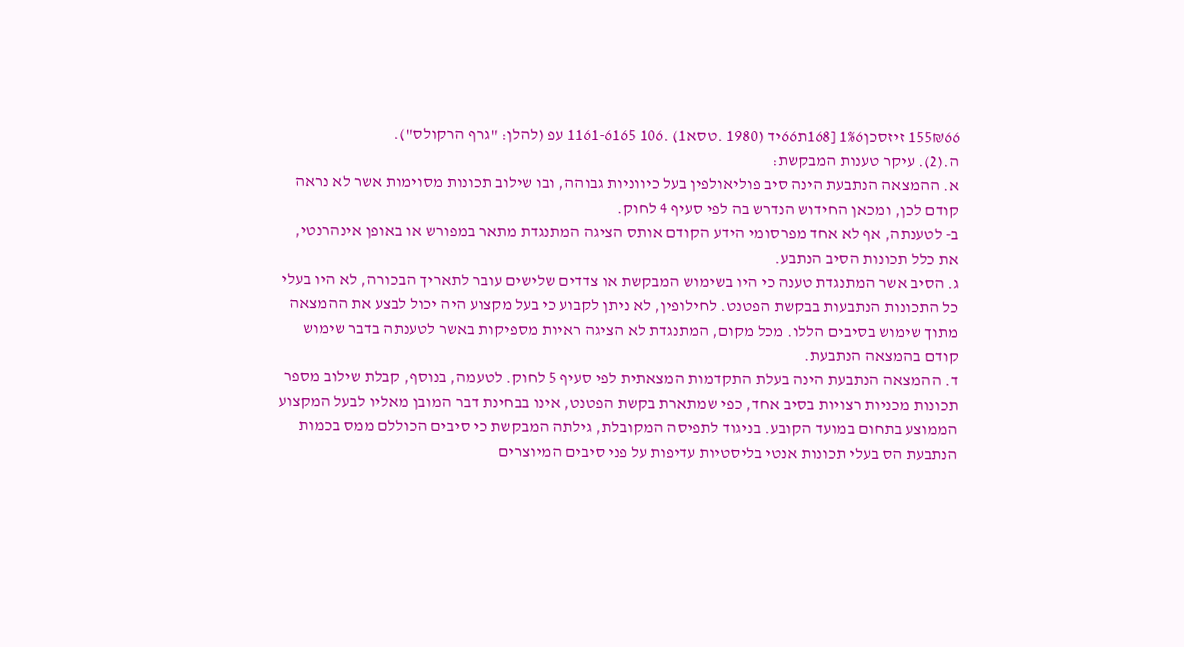155₪66 זיזסכן1%6 [168ת66יד (1980 .טסא1) .106 1161-6165 עפ (להלן: "גרף הרקולס").
ה.(2). עיקר טענות המבקשת:
א. ההמצאה הנתבעת הינה סיב פוליאולפין בעל כיווניות גבוהה, ובו שילוב תכונות מסוימות אשר לא נראה קודם לכן, ומכאן החידוש הנדרש בה לפי סעיף 4 לחוק.
ב- לטענתה, אף לא אחד מפרסומי הידע הקודם אותס הציגה המתנגדת מתאר במפורש או באופן אינהרנטי, את כלל תכונות הסיב הנתבע.
ג. הסיב אשר המתנגדת טענה כי היו בשימוש המבקשת או צדדים שלישים עובר לתאריך הבכורה, לא היו בעלי כל התכונות הנתבעות בבקשת הפטנט. לחילופין, לא ניתן לקבוע כי בעל מקצוע היה יכול לבצע את ההמצאה מתוך שימוש בסיבים הללו. מכל מקום, המתנגדת לא הציגה ראיות מספיקות באשר לטענתה בדבר שימוש קודם בהמצאה הנתבעת.
ד. ההמצאה הנתבעת הינה בעלת התקדמות המצאתית לפי סעיף 5 לחוק. לטעמה, בנוסף, קבלת שילוב מספר תכונות מכניות רצויות בסיב אחד, כפי שמתארת בקשת הפטנט, אינו בבחינת דבר המובן מאליו לבעל המקצוע הממוצע בתחום במועד הקובע. בניגוד לתפיסה המקובלת, גילתה המבקשת כי סיבים הכוללם ממס בכמות הנתבעת הס בעלי תכונות אנטי בליסטיות עדיפות על פני סיבים המיוצרים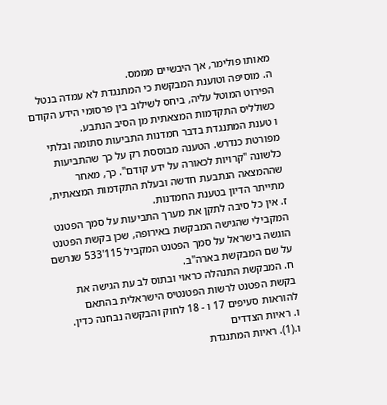מאותו פולימר, אך היבשיים מממס.
ה. מוסיפה וטוענת המבקשת כי המתנגדת לא עמדה בנטל הפירוט המוטל עליה, ביחס לשילוב בין פרסומי הידע הקודם כשולליס התקדמות המצאתית מן הסיב הנתבע.
ו טענת המתנגדת בדבר חמדנות התביעות סתומה ובלתי מפורטת כנדרש. הטענה מבוססת רק על כך שהתביעות כלשונה "קרויות לכאורה על ידע קודם". כך, מאחר שההמצאה הנתבעת חדשה ובעלת התקדמות המצאתית, מתייתר הדיון בטענת החמדנות.
ז. אין כל סיבה לתקן את מערך התביעות על סמך הפטנט המקבילי שהגישה המבקשת באירופה, שכן בקשת הפטנט הוגשה בישראל על סמך הפטנט המקביל 115'533 שנרשם על שם המבקשת בארה"ב.
ח. המבקשת התנהלה כראוי ובתוס לב עת הגישה את בקשת הפטנט לרשות הפטנטיס הישראלית בהתאם להוראות סעיפים 17 ו - 18 לחוק והבקשה נבחנה כדין.
ו. ראיות הצדדים
ו.(1). ראיות המתנגדת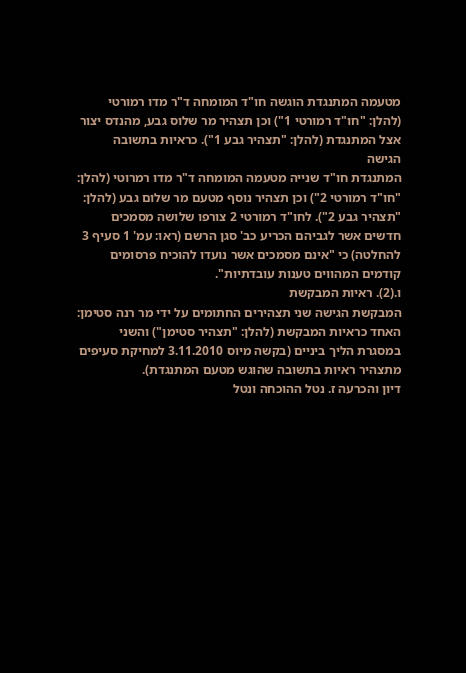מטעמה המתנגדת הוגשה חו"ד המומחה ד"ר מדו רמורטי (להלן: "חו"ד רמורטי 1") וכן תצהיר מר שלוס גבע, מהנדס יצור אצל המתנגדת (להלן: "תצהיר גבע 1"). כראיות בתשובה הגישה
המתנגדת חו"ד שנייה מטעמה המומחה ד"ר מדו רמרוטי (להלן: "חו"ד רמורטי 2") וכן תצהיר נוסף מטעם מר שלום גבע (להלן: "תצהיר גבע 2"). לחו"ד רמורטי 2 צורפו שלושה מסמכים חדשים אשר לגביהם הכריע כב' סגן הרשם (ראו: עמ' 1 סעיף 3 להחלטה) כי "אינם מסמכים אשר נועדו להוכיח פרסומים קודמים המהווים טענות עובדתיות".
ו.(2). ראיות המבקשת
המבקשת הגישה שני תצהירים החתומים על ידי מר רנה סטימן: האחד כראיות המבקשת (להלן: "תצהיר סטימן") והשני במסגרת הליך ביניים (בקשה מיוס 3.11.2010 למחיקת סעיפים מתצהיר ראיות בתשובה שהוגש מטעם המתנגדת).
דיון והכרעה ז. נטל ההוכחה ונטל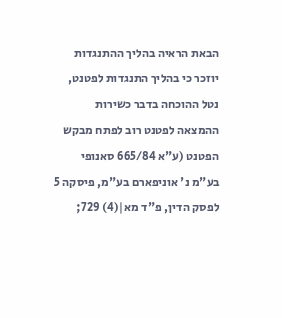הבאת הראיה בהליך ההתנגדות
יוזכר כי בהליך התנגדות לפטנט, נטל ההוכחה בדבר כשירות ההמצאה לפטנט רוב לפתח מבקש הפטנט (ע"א 665/84 סאנופי בע"מ נ' אוניפארם בע"מ, פיסקה 5 לפסק הדין, פ"ד מא|(4) 729;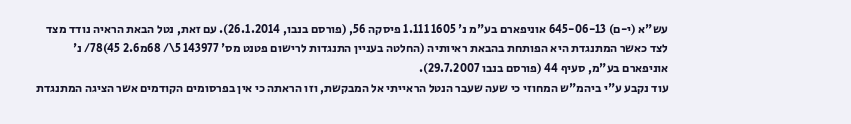עש"א (י-ם) 645-06-13 אוניפארם בע"מ נ' 1605 1.111 פיסקה 56, (פורסם בנבו, 26.1.2014). עם זאת, נטל הבאת הראיה נודד מצד לצד כאשר המתנגדת היא הפותחת בהבאת ראיותיה (החלטה בעניין התנגדות לרישום פטנט מס' 143977 5\/ 68מ2.6 45)78/ נ' אוניפארם בע"מ, סעיף 44 (פורסם בנבו 29.7.2007).
עוד נקבע ע"י ביהמ"ש המחוזי כי שעה שעבר הנטל הראייתי אל המבקשת, וזו הראתה כי אין בפרסומים הקודמים אשר הציגה המתנגדת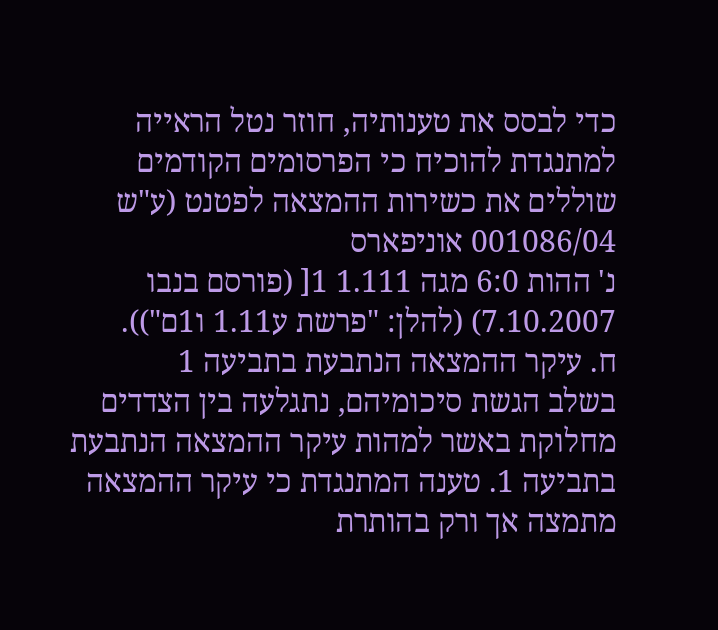כדי לבסס את טענותיה, חוזר נטל הראייה למתנגדת להוכיח כי הפרסומים הקודמים שוללים את כשירות ההמצאה לפטנט (ע"ש 001086/04 אוניפארס
נ' ההות 6:0 מגה 1.111 1[ (פורסם בנבו 7.10.2007) (להלן: "פרשת ע1.11 ו1ם")).
ח. עיקר ההמצאה הנתבעת בתביעה 1
בשלב הגשת סיכומיהם, נתגלעה בין הצדדים מחלוקת באשר למהות עיקר ההמצאה הנתבעת בתביעה 1. טענה המתנגדת כי עיקר ההמצאה מתמצה אך ורק בהותרת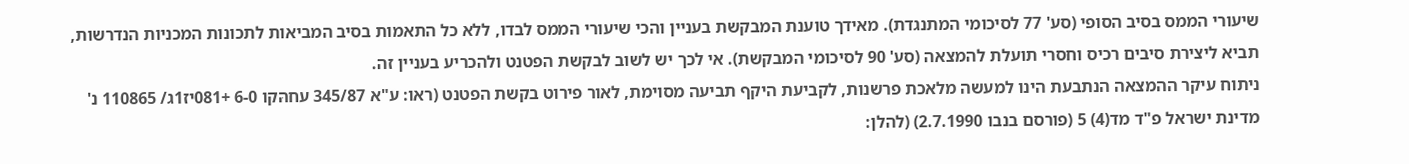שיעורי הממס בסיב הסופי (סע' 77 לסיכומי המתנגדת). מאידך טוענת המבקשת בעניין והכי שיעורי הממס לבדו, ללא כל התאמות בסיב המביאות לתכונות המכניות הנדרשות, תביא ליצירת סיבים רכיס וחסרי תועלת להמצאה (סע' 90 לסיכומי המבקשת). אי לכך יש לשוב לבקשת הפטנט ולהכריע בעניין זה.
ניתוח עיקר ההמצאה הנתבעת הינו למעשה מלאכת פרשנות, לקביעת היקף תביעה מסוימת, לאור פירוט בקשת הפטנט (ראו: ע"א 345/87 עחהּקו 6-0 +081יז1ג/ 110865 נ' מדינת ישראל פ"ד מד(4) 5 (פורסם בנבו 2.7.1990) (להלן: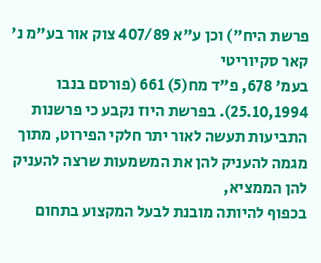פרשת היח") וכן ע"א 407/89 צוק אור בע"מ נ' קאר סקיוריטי
בעמ' 678, פ"ד מח(5) 661 (פורסם בנבו 25.10,1994). בפרשת היוז נקבע כי פרשנות התביעות תעשה לאור יתר חלקי הפירוט, מתוך מגמה להעניק להן את המשמעות שרצה להעניק להן הממציא,
בכפוף להיותה מובנת לבעל המקצוע בתחום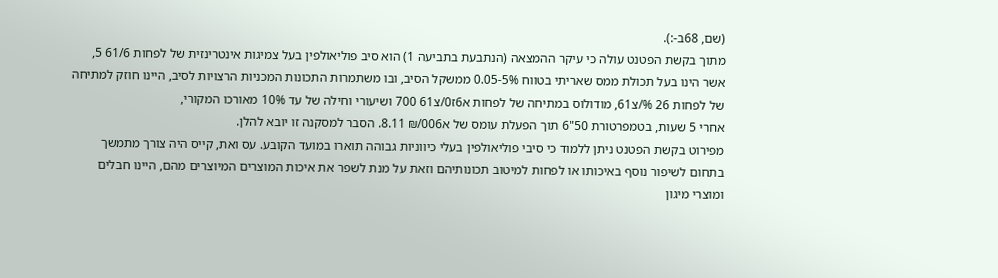(שם, 68ב-:).
מתוך בקשת הפטנט עולה כי עיקר ההמצאה (הנתבעת בתביעה 1) הוא סיב פוליאולפין בעל צמיגות אינטרינזית של לפחות 61/6 5, אשר הינו בעל תכולת ממס שאריתי בטווח 0.05-5% ממשקל הסיב, ובו משתמרות התכונות המכניות הרצויות לסיב, היינו חוזק למתיחה של לפחות 26 %/צ61, מודולוס במתיחה של לפחות א6ז0/צ61 700 ושיעורי וחילה של עד 10% מאורכו המקורי,
אחרי 5 שעות, בטמפרטורת 50"6 תוך הפעלת עומס של א006/₪ 8.11. הסבר למסקנה זו יובא להלן.
מפירוט בקשת הפטנט ניתן ללמוד כי סיבי פוליאולפין בעלי כיווניות גבוהה תוארו במועד הקובע. עס ואת, קייס היה צורך מתמשך בתחום לשיפור נוסף באיכותו או לפחות למיטוב תכונותיהם וזאת על מנת לשפר את איכות המוצרים המיוצרים מהם, היינו חבלים ומוצרי מיגון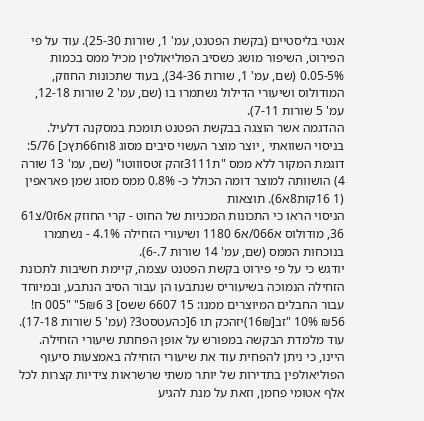אנטי בליסטיים (בקשת הפטנט, עמ' 1, שורות 25-30). עוד על פי הפירוט, השיפור מושג כשסיב הפוליאולפין מכיל ממס בכמות 0.05-5% (שם, עמ' 1, שורות 34-36), בעוד שתכונות החוזק, המודולוס ושיעורי הדילול נשתמרו בו (שם, עמ' 2 שורות 12-18, עמ' 5 שורות 7-11).
ההדגמה אשר הוצגה בבקשת הפטנט תומכת במסקנה דלעיל. בניסוי השוואתי , יוצר מוצר העשוי סיבים מסוג 8וח66תץכ] 5/76: דוגמת המקור ללא ממס "ת3111זהק זטסוווטו" (שם, עמ' 13 שורה 4) הושוותה למוצר דומה הכולל כ- 0.8% ממס מסוג שמן פאראפין (1 16קות8א6). תוצאות
הניסוי הראו כי התכונות המכניות של החוט - קרי החוזק א6ז0/צ61 36, מודולוס א066/א6 1180 ושיעורי הזחילה 4.1% - נשתמרו בנוכחות הממס (שם, עמ' 14 שורות 7.-6).
יודגש כי על פי פירוט בקשת הפטנט עצמה, קיימת חשיבות לתכונת הזחילה הנמוכה בשיעוריס שנתבעו הן עבור הסיב הנתבע, ובמיוחד עבור החבלים המיוצרים ממנו: 15 6607 ששס] 3 5₪6" "005 ח! ₪56 10% "זב[16₪)יזהכק תו 6[כהעטסט3? (עמ' 5 שורות 17-18). עוד מלמדת הבקשה במפורש על אופן הפחתת שיעורי הזחילה. היינו, כי ניתן להפחית עוד את שיעורי הזחילה באמצעות סיעוף הפוליאולפין בתדירות של יותר משתי שרשראות צידיות קצרות לכל אלף אטומי פחמן, וזאת על מנת להגיע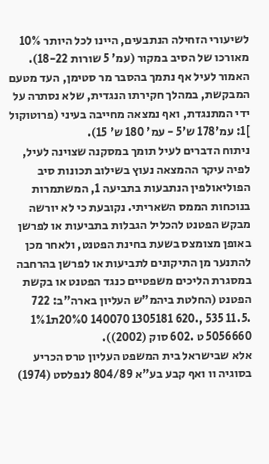לשיעורי הזחילה הנתבעים, היינו לכל היותר 10% מאורכו של הסיב במקור (עמ' 5 שורות 18-22). האמור לעיל אף נתמך בהסבר מר סטימן, העד מטעם המבקשת, במהלך חקירתו הנגדית, שלא נסתרה על ידי המתנגדת, ואף נמצאה מחייבה בעיני (פרוטוקול ]1: עמ'178 ש'5 - עמ' 180 ש' 15).
ניתוח הדברים לעיל תומך במסקנה שצוינה לעיל, לפיה עיקר ההמצאה נעוץ בשילוב תכונות סיב הפוליאולפין הנתבעות בתביעה 1, המשתמרות בנוכחות הממס השאריתי. נקובעת כי לא יורשה מבקש הפטנט להכליל הגבלות בתביעות או לפרשן באופן מצומצס בשעת בחינת הפטנט, ולאחר מכן להתנער מן התיקונים לתביעות או לפרשן בהרחבה במסגרת הליכים משפטיים כנגד הפטנט או בקשת הפטנט (החלטת ביהמ"ש העליון בארה"ב: 722 .11.5 535 ,.620 1305181 140070 20%0ת1%1 5056660 ט .602 סוק (2002)).
אלא שבישראל בית המשפט העליון טרס הכריע בסוגיה וו ואף קבע בע"א 804/89 לנפלסט (1974)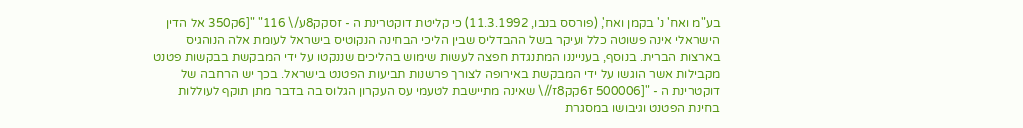בע"מ ואח' נ' בקמן ואח', (פורסס בנבו, 11.3.1992) כי קליטת דוקטרינת ה - זסקק8ע/\ 116" "[6ק350 אל הדין הישראלי אינה פשוטה כלל ועיקר בשל ההבדליס שבין הליכי הבחינה הנקוטיס בישראל לעומת אלה הנוהגיס בארצות הברית. בנוסף, בענייננו המתנגדת חפצה לעשות שימוש בהליכים שננקטו על ידי המבקשת בבקשות פטנט מקבילות אשר הוגשו על ידי המבקשת באירופה לצורך פרשנות תביעות הפטנט בישראל. בכך יש הרחבה של דוקטרינת ה - "[500006 ז6קק8ז//\ שאינה מתיישבת לטעמי עס העקרון הגלוס בה בדבר מתן תוקף לעוללות בחינת הפטנט וגיבושו במסגרת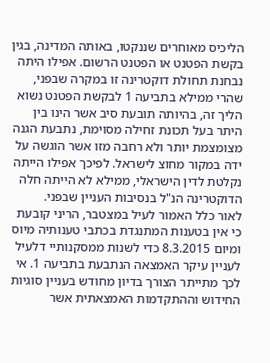הליכיס מאוחרים שננקטו, באותה המדינה, בגין בקשת הפטנט או הפטנט הרשום. אפילו היתה נבחנת תחולת דוקטרינה זו במקרה שבפני, שהרי ממילא בתביעה 1 לבקשת הפטנט נשוא הליך זה, בהיותה תובעת סיב אשר הינו בין היתר בעל תכונת זחילה מסוימת, נתבעת הגנה מצומצמת יותר ולא רחבה מזו אשר הוגשה על ידה במקור מחוצ לישראל. לפיכך אפילו הייתה נקלטת לדין הישראלי, ממילא לא הייתה חלה הדוקטרינה הנ"ל בנסיבות העניין שבפני.
לאור כלל האמור לעיל במצטבר, הריני קובעת כי אין בטענות המתנגדת בכתבי טענותיה מיוס ומיום 8.3.2015 כדי לשנות ממסקנותיי דלעיל לעניין עיקר האמצאה הנתבעת בתביעה 1. אי לכך מתייתר הצורך בדיון מחודש בעניין סוגיות החידוש וההתקדמות האמצאתית אשר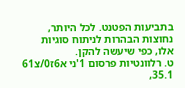בתביעות הפטנט. לכל היותר, נחוצות הבהרות לניתוח סוגיות אלו, כפי שיעשה להקן.
ט. רלוונטיות פרסום 1'ני א6ז0/צ61 35.1,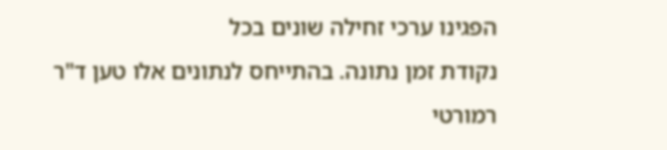הפגינו ערכי זחילה שונים בכל
נקודת זמן נתונה. בהתייחס לנתונים אלו טען ד"ר רמורטי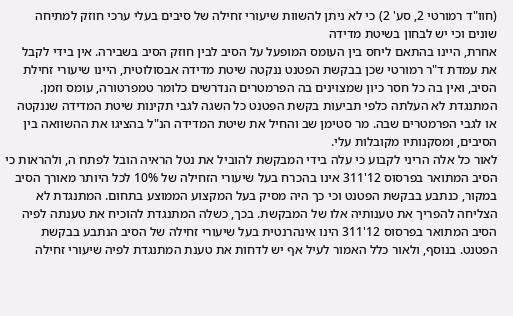(חוו"ד רמורטי 2, סע' 2) כי לא ניתן להשוות שיעורי זחילה של סיבים בעלי ערכי חוזק למתיחה שונים וכי יש לבחון בשיטת מדידה
אחרת, היינו בהתאם ליחס בין העומס המופעל על הסיב לבין חוזק הסיב בשבירה. אין בידי לקבל את עמדת ד"ר רמורטי שכן בבקשת הפטנט ננקטה שיטת מדידה אבסולוטית, היינו שיעורי זחילת
הסיב, ואין בה כל חסר כיון שמצוינים בה הפרמטרים הנדרשים כלומר טמפרטורה, עומס וזמן. המתנגדת לא העלתה כלפי תביעות בקשת הפטנט כל השגה לגבי תקינות שיטת המדידה שננקטה או לגבי הפרמטרים שבה. מר סטימן שב והחיל את שיטת המדידה הנ"ל בהציגו את ההשוואה בין
הסיבים, ומסקנותיו מקובלות עלי.
לאור כל אלה הריני לקבוע כי עלה בידי המבקשת להוביל את נטל הראיה הובל לפתח ה, ולהראות כי הסיב המתואר בפרסוס 12'311 אינו בהכרח בעל שיעורי הזחילה של 10% לכל היותר מאורך הסיב במקור, כנתבע בבקשת הפטנט וכי כך היה מסיק בעל המקצוע הממוצע בתחום. המתנגדת לא הצליחה להפריך את טענותיה אלו של המבקשת. בכך, כשלה המתנגדת להוכיח את טענתה לפיה הסיב המתואר בפרסוס 12'311 הינו אינהרנטית בעל שיעורי זחילה של הסיב הנתבע בבקשת הפטנט. בנוסף, ולאור כלל האמור לעיל אף יש לדחות את טענת המתנגדת לפיה שיעורי זחילה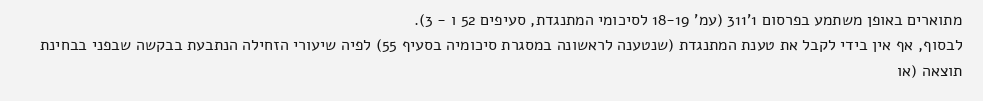מתוארים באופן משתמע בפרסום 1'311 (עמ' 18-19 לסיכומי המתנגדת, סעיפים 52 ו - 3).
לבסוף, אף אין בידי לקבל את טענת המתנגדת (שנטענה לראשונה במסגרת סיכומיה בסעיף 55) לפיה שיעורי הזחילה הנתבעת בבקשה שבפני בבחינת תוצאה (או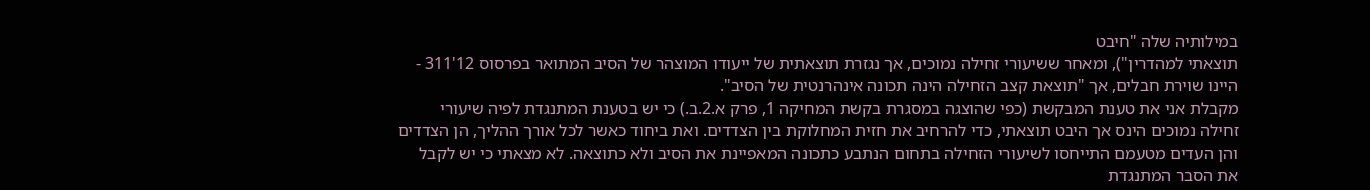במילותיה שלה "חיבט
תוצאתי למהדרין"), ומאחר ששיעורי זחילה נמוכים, אך נגזרת תוצאתית של ייעודו המוצהר של הסיב המתואר בפרסוס 12'311 - היינו שוירת חבלים, אך "תוצאת קצב הזחילה הינה תכונה אינהרנטית של הסיב".
מקבלת אני את טענת המבקשת (כפי שהוצגה במסגרת בקשת המחיקה 1, פרק א.2.ב.) כי יש בטענת המתנגדת לפיה שיעורי זחילה נמוכים הינס אך היבט תוצאתי, כדי להרחיב את חזית המחלוקת בין הצדדים. ואת ביחוד כאשר לכל אורך ההליך, הן הצדדים והן העדים מטעמם התייחסו לשיעורי הזחילה בתחום הנתבע כתכונה המאפיינת את הסיב ולא כתוצאה. לא מצאתי כי יש לקבל את הסבר המתנגדת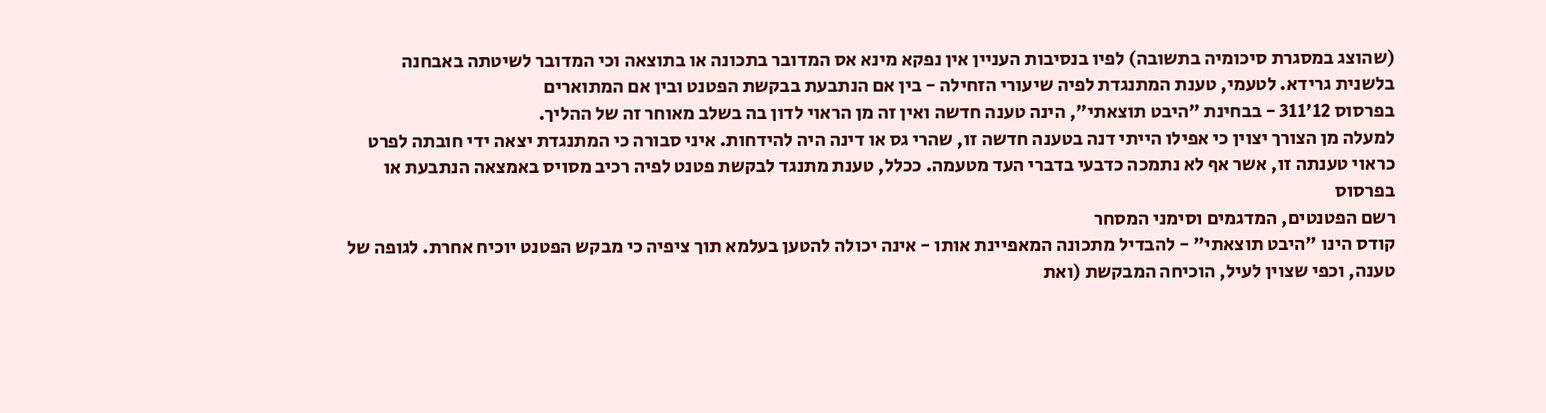(שהוצג במסגרת סיכומיה בתשובה) לפיו בנסיבות העניין אין נפקא מינא אס המדובר בתכונה או בתוצאה וכי המדובר לשיטתה באבחנה בלשנית גרידא. לטעמי, טענת המתנגדת לפיה שיעורי הזחילה - בין אם הנתבעת בבקשת הפטנט ובין אם המתוארים
בפרסוס 12'311 - בבחינת "היבט תוצאתי", הינה טענה חדשה ואין זה מן הראוי לדון בה בשלב מאוחר זה של ההליך.
למעלה מן הצורך יצוין כי אפילו הייתי דנה בטענה חדשה זו, שהרי גס או דינה היה להידחות. איני סבורה כי המתנגדת יצאה ידי חובתה לפרט כראוי טענתה זו, אשר אף לא נתמכה כדבעי בדברי העד מטעמה. ככלל, טענת מתנגד לבקשת פטנט לפיה רכיב מסויס באמצאה הנתבעת או בפרסוס
רשם הפטנטים, המדגמים וסימני המסחר
קודס הינו "היבט תוצאתי" - להבדיל מתכונה המאפיינת אותו - אינה יכולה להטען בעלמא תוך ציפיה כי מבקש הפטנט יוכיח אחרת. לגופה של טענה, וכפי שצוין לעיל, הוכיחה המבקשת (ואת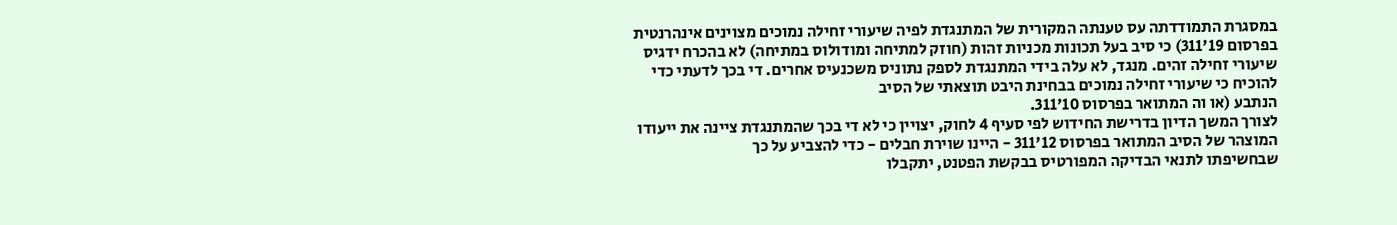במסגרת התמודדתה עס טענתה המקורית של המתנגדת לפיה שיעורי זחילה נמוכים מצוינים אינהרנטית בפרסום 19'311) כי סיב בעל תכונות מכניות זהות (חוזק למתיחה ומודולוס במתיחה) לא בהכרח ידגיס שיעורי זחילה זהים. מנגד, לא עלה בידי המתנגדת לספק נתוניס משכנעיס אחרים. די בכך לדעתי כדי להוכיח כי שיעורי זחילה נמוכים בבחינת היבט תוצאתי של הסיב
הנתבע (או וה המתואר בפרסוס 10'311.
לצורך המשך הדיון בדרישת החידוש לפי סעיף 4 לחוק, יצויין כי לא די בכך שהמתנגדת ציינה את ייעודו המוצהר של הסיב המתואר בפרסוס 12'311 - היינו שוירת חבלים - כדי להצביע על כך
שבחשיפתו לתנאי הבדיקה המפורטיס בבקשת הפטנט, יתקבלו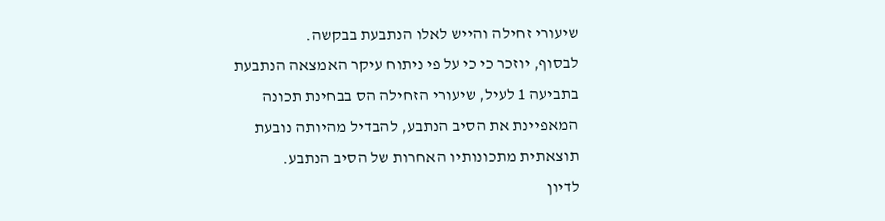שיעורי זחילה והייש לאלו הנתבעת בבקשה.
לבסוף, יוזכר כי כי על פי ניתוח עיקר האמצאה הנתבעת בתביעה 1 לעיל, שיעורי הזחילה הס בבחינת תכונה המאפיינת את הסיב הנתבע, להבדיל מהיותה נובעת תוצאתית מתכונותיו האחרות של הסיב הנתבע.
לדיון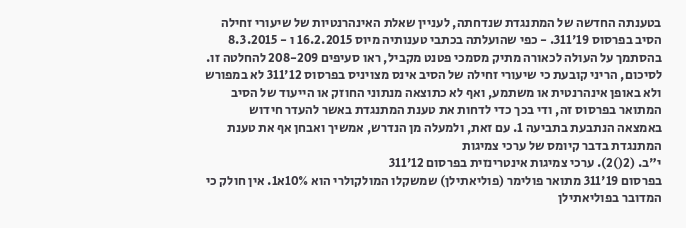בטענתה החדשה של המתנגדת שנדחתה, לעניין שאלת האינהרנטיות של שיעורי זחילה הסיב בפרסוס 19'311. - כפי שהועלתה בכתבי טענותיה מיוס 16.2.2015 ו - 8.3.2015 בהסתמך על העולה לכאורה מתיק מסמכי פטנט מקביל, ראו סעיפים 208-209 להחלטה זו.
לסיכום, הריני קובעת כי שיעורי זחילה של הסיב אינס מצויניס בפרסוס 12'311 לא במפורש ולא באופן אינהרנטית או משתמע, ואף לא כתוצאה מנתוני החוזק או הייעוד של הסיב המתואר בפרסוס זה, ודי בכך כדי לדחות את טענת המתנגדת באשר להעדר חידוש באמצאה הנתבעת בתביעה 1. עם זאת, ולמעלה מן הנדרש, אמשיך ואבחן אף את טענת המתנגדת בדבר קיומס של ערכי צמיגות
י"ב. (2()2). ערכי צמיגות אינטרינזית בפרסום 12'311
בפרסום 19'311 מתואר פולימר (פוליאתילן) שמשקלו המולקולרי הוא 10%א1. אין חולק כי המדובר בפוליאתילן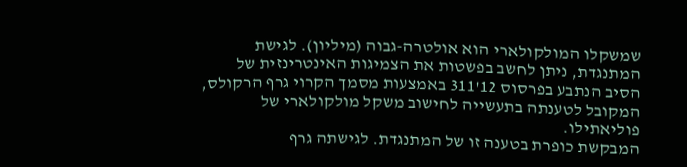שמשקלו המולקולארי הוא אולטרה-גבוה (מיליון). לגישת המתנגדת, ניתן לחשב בפשטות את הצמיגות האינטרינזית של הסיב הנתבע בפרסוס 12'311 באמצעות מסמך הקרוי גרף הרקולס, המקובל לטענתה בתעשייה לחישוב משקל מולקולארי של פוליאתילו.
המבקשת כופרת בטענה זו של המתנגדת. לגישתה גרף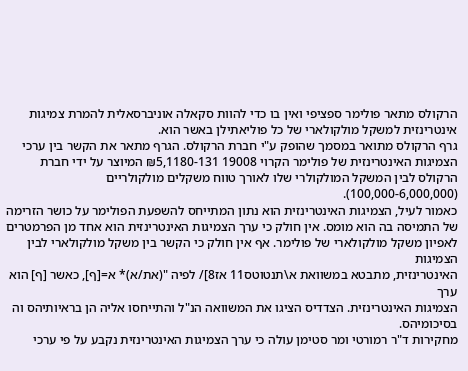הרקולס מתאר פולימר ספציפי ואין בו כדי להוות סקאלה אוניברסאלית להמרת צמיגות אינטרינזית למשקל מולקולארי של כל פוליאתילן באשר הוא.
גרף הרקולס מתואר במסמך שהופק ע"י חברת הרקולס. הגרף מתאר את הקשר בין ערכי הצמיגות האינטרינזית של פולימר הקרוי 19008 1180-131,₪5 המיוצר על ידי חברת הרקולס לבין המשקל המולקולרי שלו לאורך טווח משקלים מולקולריים (100,000-6,000,000).
כאמור לעיל, הצמיגות האינטרינזית הוא נתון המתייחס להשפעת הפולימר על כושר הזרימה של התמיסה בה הוא מומס. אין חולק כי ערך הצמיגות האינטרינזּית הוא אחד מן הפרמטרים לאפיון משקל מולקולארי של פולימר. אף אין חולק כי הקשר בין משקל מולקולארי לבין הצמיגות
האינטרינזית, מתבטא במשוואת א\תנטוטס11 אז8]/ לפיה "(את/א)* א=[ף], כאשר [ף] הוא ערך
הצמיגות האינטרינזית. הצדדיס הציגו את המשוואה הנ"ל והתייחסו אליה הן בראיותיהס וה בסיכומיהס.
מחקירות ד"ר רמורטי ומר סטימן עולה כי ערך הצמיגות האינטרינזית נקבע על פי ערכי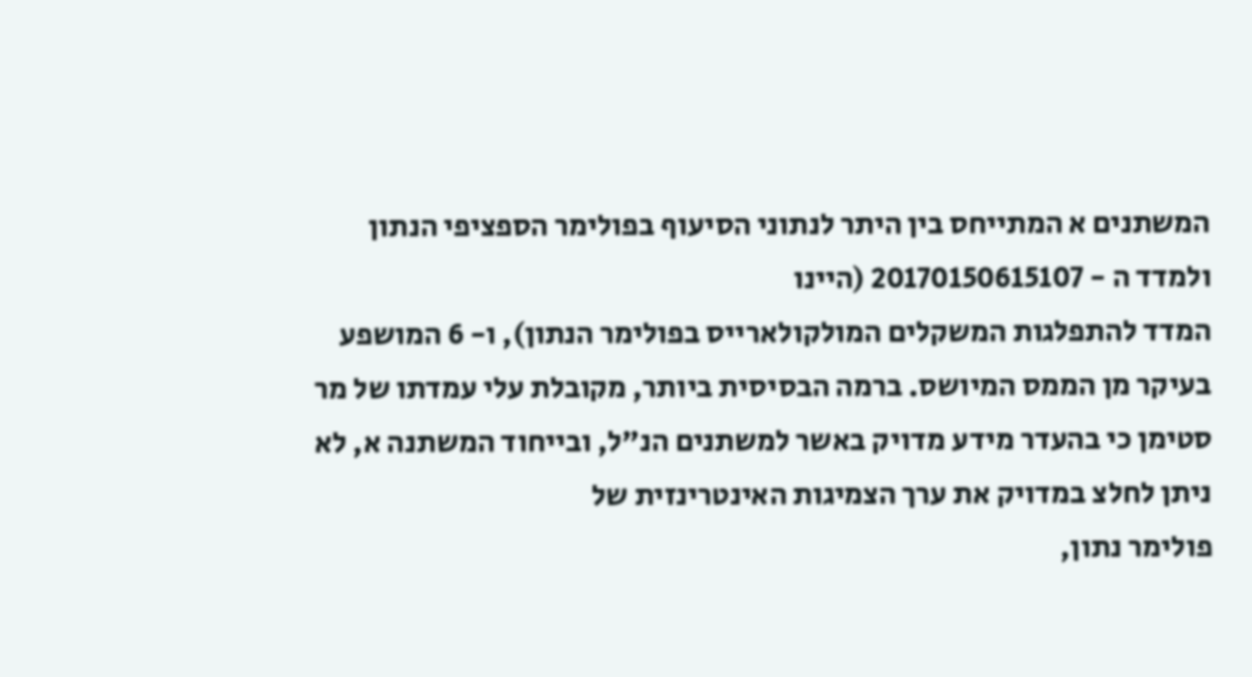המשתנים א המתייחס בין היתר לנתוני הסיעוף בפולימר הספציפי הנתון ולמדד ה - 20170150615107 (היינו
המדד להתפלגות המשקלים המולקולארייס בפולימר הנתון), ו- 6 המושפע בעיקר מן הממס המיושס. ברמה הבסיסית ביותר, מקובלת עלי עמדתו של מר סטימן כי בהעדר מידע מדויק באשר למשתנים הנ"ל, ובייחוד המשתנה א, לא ניתן לחלצ במדויק את ערך הצמיגות האינטרינזית של
פולימר נתון,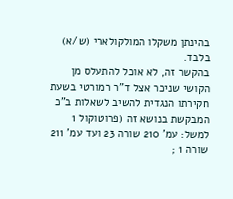בהינתן משקלו המולקולארי (ש/א) בלבד.
בהקשר זה, לא אוכל להתעלס מן הקושי שניכר אצל ד"ר רמורטי בשעת חקירתו הנגדית להשיב לשאלות ב"כ המבקשת בנושא זה (פרוטוקול 1 למשל: עמ' 210 שורה 23 ועד עמ' 211 שורה 1 ;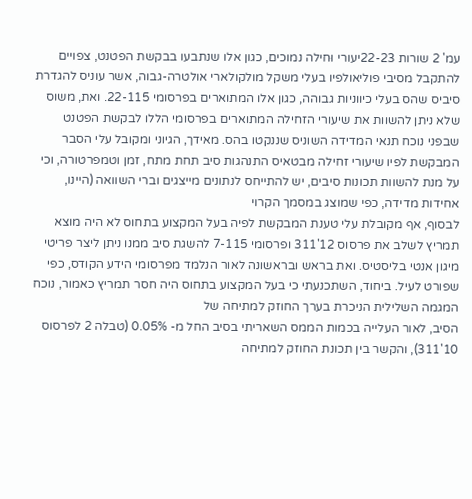עמ' 2 שורות 22-23יעורי וּחילה נמוכים, כגון אלו שנתבעו בבקשת הפטנט, צפויים להתקבל מסיבי פוליאולפיו בעלי משקל מולקולארי אולטרה-גבוה, אשר עוניס להגדרת סיביס שהס בעלי כיווניות גבוהה, כגון אלו המתוארים בפרסומי 22-115. ואת, משוס שלא ניתן להשוות את שיעורי הזחילה המתוארים בפרסומי הללו לבקשת הפטנט שבפני נוכח תנאי המדידה השוניס שננקטו בהס. מאידך, הגיוני ומקובל עלי הסבר המבקשת לפיו שיעורי זחילה מבטאיס התנהגות סיב תחת מתח, זמן וטמפרטורה, וכי על מנת להשוות תכונות סיבים, יש להתייחס לנתונים מייצגים וברי השוואה (היינו, אחידות מדידה, כפי שמוצג במסמך הקרוי
לבסוף, אף מקובלת עלי טענת המבקשת לפיה בעל המקצוע בתחוס לא היה מוצא תמריץ לשלב את פרסוס 12'311 ופרסומי 7-115 להשגת סיב ממנו ניתן ליצר פריטי מיגון אנטי בליסטיס. ואת בראש ובראשונה לאור הנלמד מפרסומי הידע הקודס, כפי שפורט לעיל. ביחוד, השתכנעתי כי בעל המקצוע בתחוס היה חסר תמריץ כאמור, נוכח המגמה השלילית הניכרת בערך החוזק למתיחה של
הסיב, לאור העלייה בכמות הממס השאריתי בסיב החל מ- 0.05% (טבלה 2 לפרסוס 10'311), והקשר בין תכונת החוזק למתיחה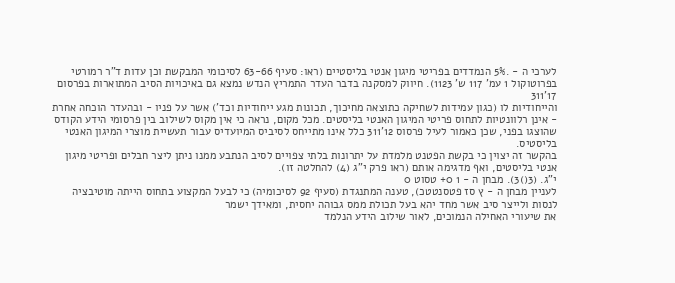לערכי ה - .5% הנמדדים בפריטי מיגון אנטי בליסטיים (ראו: סעיף 63-66 לסיכומי המבקשת וכן עדות ד"ר רמורטי בפרוטוקול 1 עמ' 117 ש' 1123). חיווק למסקנה בדבר העדר התמריץ הנדש נמצא גם באיכויות הסיב המתוארות בפרסום 17'311
והייחודיות לו (כגון עמידות לשחיקה כתוצאה מחיכוך, תכונות מגע ייחודיות וכד') אשר על פניו - ובהעדר הוכחה אחרת - אינן רלוונטיות לתחוס פריטי המיגון האנטי בליסטים. מכל מקום, נראה כי אין מקוס לשילוב בין פרסומי הידע הקודס שהוצגו בפני, שכן כאמור לעיל פרסוס 12'311 כלל אינו מתייחס לסיביס המיועדיס עבור תעשיית מוצרי המיגון האנטי בליסטיס.
בהקשר זה יצוין כי בקשת הפטנט מלמדת על יתרונות בלתי צפויים לסיב הנתבע ממנו ניתן ליצר חבלים ופריטי מיגון אנטי בליסטים, ואף מדגימה אותם (ראו פרק י"ג (4) להחלטה זו).
י"ג. (3()3). מבחן ה - 1 0+ טסוט 0
לעניין מבחן ה - ץ סז פטסנטטכ), טענה המתנגדת (סעיף 92 לסיכומיה) כי לבעל המקצוע בתחוס הייתה מוטיבציה לנסות ולייצר סיב אשר מחד יהא בעל תכולת ממס גבוהה יחסית, ומאידך ישמר
את שיעורי האחילה הנמוכים, לאור שילוב הידע הנלמד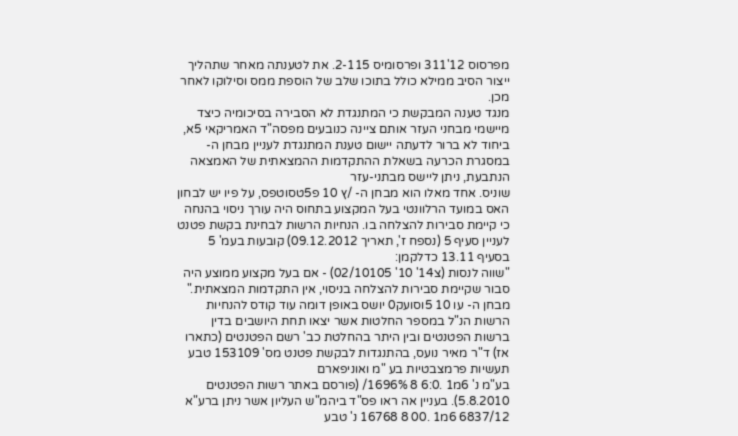מפרסוס 12'311 ופרסומיס 2-115. את לטענתה מאחר שתהליך ייצור הסיב ממילא כולל בתוכו שלב של הוספת ממס וסילוקו לאחר מכן.
מנגד טענה המבקשת כי המתנגדת לא הסבירה בסיכומיה כיצד מיישמי מבחני העזר אותם ציינה כנובעים מפסה"ד האמריקאי 5א, ביחוד לא ברור לדעתה יישום טענת המתנגדת לעניין מבחן ה-
במסגרת הכרעה בשאלת ההתקדמות ההמצאתית של האמצאה הנתבעת, ניתן ליישס מבתני-עזר
שוניס. אחד מאלו הוא מבחן ה- /ץ 10 פ5טסוטפס, על פיו יש לבחון האס במועד הרלוונטי בעל המקצוע בתחוס היה עורך ניסוי בהנחה כי קיימת סבירות להצלחה בו. הנחיות הרשות לבחינת בקשת פטנט לעניין סעיף 5 (נספח ז', תאריך 09.12.2012) קובעות בעמ' 5 בסעיף 13.11 כדלקמן:
"שווה לנסות (צ14' 10' 02/10105) - אם בעל מקצוע ממוצע היה סבור שקיימת סבירות להצלחה בניסוי, אין התקדמות המצאתית."
מבחן ה- עו 10 5וסועק0 יושס באופן דומה עוד קודס להנחיות הרשות הנ"ל במספר החלטות אשר יצאו תחת היושבים בדין ברשות הפטנטים ובין היתר בהחלטת כב' רשם הפטנטים (כתארו אז) ד"ר מאיר נועס, בהתנגדות לבקשת פטנט מס' 153109 טבע תעשיות פרמצבטיות בע "מ ואוניפארם
בע"מ נ' 6מ1 .6:0 8 1696%/ (פורסם באתר רשות הפטנטים 5.8.2010). בעניין אה ראו פס"ד ביהמ"ש העליון אשר ניתן ברע"א 6837/12 6מ1 .00 8 16768 נ' טבע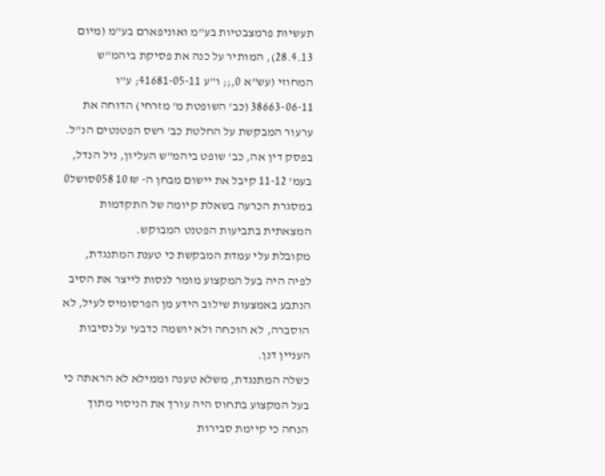תעשיות פרמצבטיות בע"מ ואוניפארם בע"מ (מיום 28.4.13), המותיר על כנה את פסיקת ביהמ"ש המחוזי (עש"א 0,;; ו"ע 41681-05-11; ע"ו 38663-06-11 (כב' השופטת מ' מזרחי) הדוחה את ערעור המבקשת על החלטת כב' רשס הפטנטים הנ"ל. בפסק דין אה, כב' שופט ביהמ"ש העליון, ניל הנדל,
בעמ' 11-12 קיבל את יישום מבחן ה- ₪ 10 058סושל0 במסגרת הכרעה בשאלת קיומה של התקדמות המצאתית בתביעות הפטנט המבוקש.
מקובלת עלי עמדת המבקשת כי טענת המתנגדת, לפיה היה בעל המקצוע מומר לנסות לייצר את הסיב הנתבע באמצעות שילוב הידע מן הפרסומיס לעיל, לא הוסברה, לא הוכחה ולא יושמה כדבעי על נסיבות העניין דנן.
כשלה המתנגדת, משלא טענה וממילא לא הראתה כי בעל המקצוע בתחוס היה עורך את הניסוי מתוך הנחה כי קיימת סבירות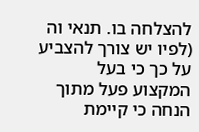להצלחה בו. תנאי וה (לפיו יש צורך להצביע על כך כי בעל המקצוע פעל מתוך הנחה כי קיימת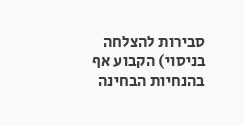סבירות להצלחה בניסוי) הקבוע אף בהנחיות הבחינה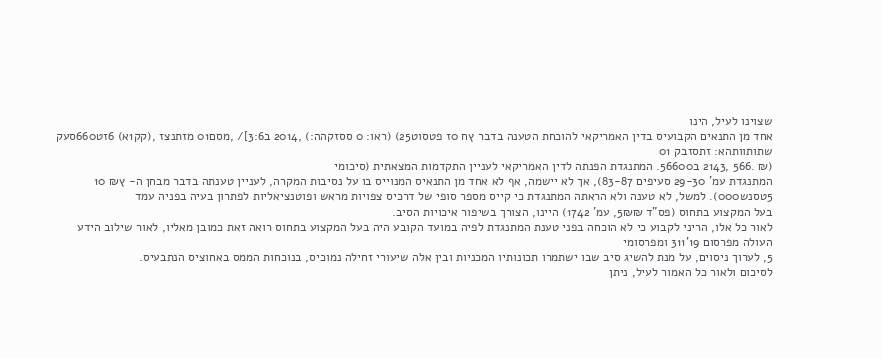שצוינו לעיל, הינו
אחד מן התנאים הקבועיס בדין האמריקאי להוכחת הטענה בדבר ץח 0ז פטסוט25) (ראו: 0 ססזקהה:) ,2014 ב3:6]/ ,מסם01 מזתנצז ,(קק1א) 6זט660סעק שתותוותהא: זתסזבק 01
(₪ .566 ,2143 ב56600. המתנגדת הפנתה לדין האמריקאי לעניין התקדמות המצאתית (סיכומי
המתנגדת עמ' 29-30 סעיפים 83-87), אך לא יישמה, אף לא אחד מן התנאיס המנוייס בו על נסיבות המקרה, לעניין טענתה בדבר מבחן ה- ץ₪ 10 5טסנש000). למשל, לא טענה ולא הראתה המתנגדת כי קייס מספר סופי של דרכיס צפויות מראש ופוטנציאליות לפתרון בעיה בפניה עמד
בעל המקצוע בתחוס (פס"ד 5₪₪, עמ' 1742) היינו, הצורך בשיפור איכויות הסיב.
לאור כל אלו, הריני לקבוע כי לא הוכחה בפני טענת המתנגדת לפיה במועד הקובע היה בעל המקצוע בתחוס רואה זאת כמובן מאליו, לאור שילוב הידע העולה מפרסום 19'311 ומפרסומי
5, לערוך ניסוים, על מנת להשיג סיב שבו ישתמרו תכונותיו המכניות ובין אלה שיעורי זחילה נמוכיס, בנוכחות הממס באחוציס הנתבעיס.
לסיכום ולאור כל האמור לעיל, ניתן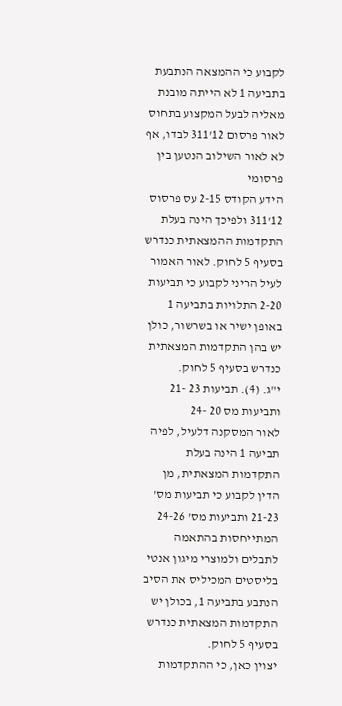לקבוע כי ההמצאה הנתבעת בתביעה 1 לא הייתה מובנת מאליה לבעל המקצוע בתחוס לאור פרסום 12'311 לבדו, אף לא לאור השילוב הנטען בין פרסומי
הידע הקודס 2-15 עס פרסוס 12'311 ולפיכך הינה בעלת התקדמות ההמצאתית כנדרש בסעיף 5 לחוק. לאור האמור לעיל הריני לקבוע כי תביעות 2-20 התלויות בתביעה 1 באופן ישיר או בשרשור, כולן יש בהן התקדמות המצאתית כנדרש בסעיף 5 לחוק.
י"ג. (4). תביעות 23 -21 ותביעות מס 20 -24
לאור המסקנה דלעיל, לפיה תביעה 1 הינה בעלת התקדמות המצאתית, מן הדין לקבוע כי תביעות מס' 21-23 ותביעות מס' 24-26 המתייחסות בהתאמה לתבלים ולמוצרי מיגון אנטי בליסטים המכיליס את הסיב הנתבע בתביעה 1, בכולן יש התקדמות המצאתית כנדרש בסעיף 5 לחוק.
יצוין כאן, כי ההתקדמות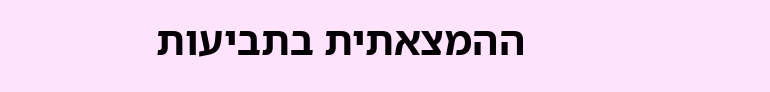ההמצאתית בתביעות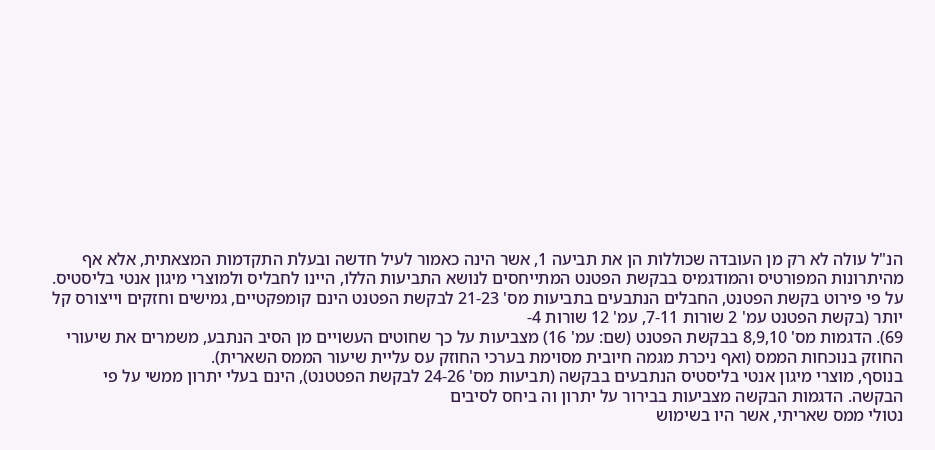הנ"ל עולה לא רק מן העובדה שכוללות הן את תביעה 1, אשר הינה כאמור לעיל חדשה ובעלת התקדמות המצאתית, אלא אף מהיתרונות המפורטיס והמודגמיס בבקשת הפטנט המתייחסים לנושא התביעות הללו, היינו לחבליס ולמוצרי מיגון אנטי בליסטיס.
על פי פירוט בקשת הפטנט, החבלים הנתבעים בתביעות מס' 21-23 לבקשת הפטנט הינם קומפקטיים, גמישים וחזקים וייצורס קל יותר (בקשת הפטנט עמ' 2 שורות 7-11, עמ' 12 שורות 4-
69). הדגמות מס' 8,9,10 בבקשת הפטנט (שם: עמ' 16) מצביעות על כך שחוטים העשויים מן הסיב הנתבע, משמרים את שיעורי החוזק בנוכחות הממס (ואף ניכרת מגמה חיובית מסוימת בערכי החוזק עס עליית שיעור הממס השארית).
בנוסף, מוצרי מיגון אנטי בליסטיס הנתבעים בבקשה (תביעות מס' 24-26 לבקשת הפטטנט), הינם בעלי יתרון ממשי על פי הבקשה. הדגמות הבקשה מצביעות בבירור על יתרון וה ביחס לסיבים
נטולי ממס שאריתי, אשר היו בשימוש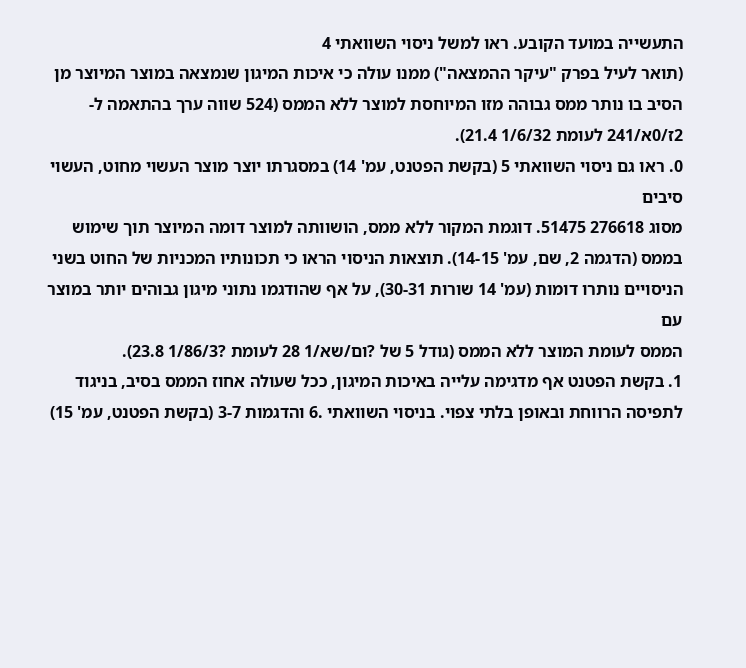התעשייה במועד הקובע. ראו למשל ניסוי השוואתי 4
(תואר לעיל בפרק "עיקר ההמצאה") ממנו עולה כי איכות המיגון שנמצאה במוצר המיוצר מן הסיב בו נותר ממס גבוהה מזו המיוחסת למוצר ללא הממס (524 שווה ערך בהתאמה ל- 2ז/0א/241 לעומת 1/6/32 21.4).
0. ראו גם ניסוי השוואתי 5 (בקשת הפטנט, עמ' 14) במסגרתו יוצר מוצר העשוי מחוט, העשוי סיבים
מסוג 276618 51475. דוגמת המקור ללא ממס, הושוותה למוצר דומה המיוצר תוך שימוש בממס (הדגמה 2, שם, עמ' 14-15). תוצאות הניסוי הראו כי תכונותיו המכניות של החוט בשני הניסויים נותרו דומות (עמ' 14 שורות 30-31), על אף שהודגמו נתוני מיגון גבוהים יותר במוצר עם
הממס לעומת המוצר ללא הממס (גודל 5 של ?ום/שא/1 28 לעומת ?1/86/3 23.8).
1. בקשת הפטנט אף מדגימה עלייה באיכות המיגון, ככל שעולה אחוז הממס בסיב, בניגוד לתפיסה הרווחת ובאופן בלתי צפוי. בניסוי השוואתי .6 והדגמות 3-7 (בקשת הפטנט, עמ' 15)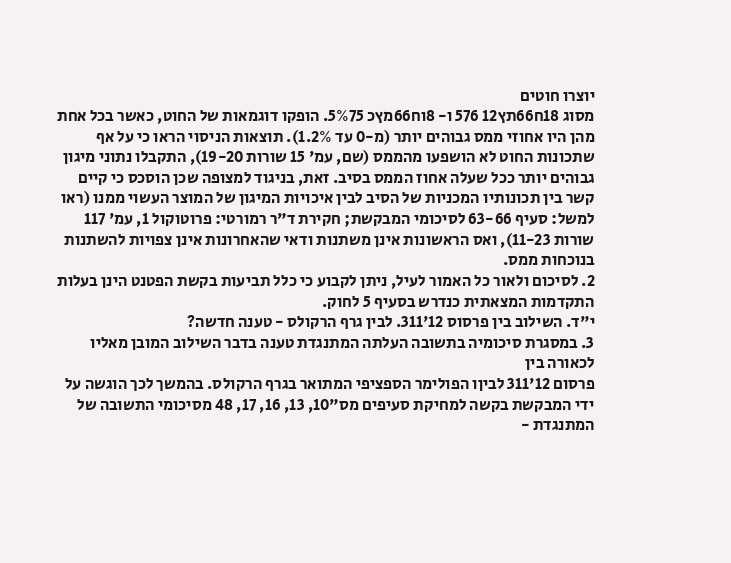יוצרו חוטים
מסוג 18ח66תץ12 576 ו- 8וח66מץכ 5%75. הופקו דוגמאות של החוט, כאשר בכל אחת מהן היו אחוזי ממס גבוהים יותר (מ-0 עד 1.2%). תוצאות הניסוי הראו כי על אף שתכונות החוט לא הושפעו מהממס (שם, עמ' 15 שורות 19-20), התקבלו נתוני מיגון גבוהים יותר ככל שעלה אחוז הממס בסיב. זאת, בניגוד למצופה שכן הוסכס כי קיים קשר בין תכונותיו המכניות של הסיב לבין איכויות המיגון של המוצר העשוי ממנו (ראו למשל: סעיף 63-66 לסיכומי המבקשת; חקירת ד"ר רמורטי: פרוטוקול 1, עמ' 117 שורות 11-23), ואס הראשונות אינן משתנות ודאי שהאחרונות אינן צפויות להשתנות בנוכחות ממס.
2. לסיכום ולאור כל האמור לעיל, ניתן לקבוע כי כלל תביעות בקשת הפטנט הינן בעלות התקדמות המצאתית כנדרש בסעיף 5 לחוק.
י"ד. השילוב בין פרסוס 12'311. לבין גרף הרקולס - טענה חדשה?
3. במסגרת סיכומיה בתשובה העלתה המתנגדת טענה בדבר השילוב המובן מאליו לכאורה בין
פרסום 12'311 לביןו הפולימר הספציפי המתואר בגרף הרקולס. בהמשך לכך הוגשה על ידי המבקשת בקשה למחיקת סעיפים מס"10, 13, 16, 17, 48 מסיכומי התשובה של המתנגדת -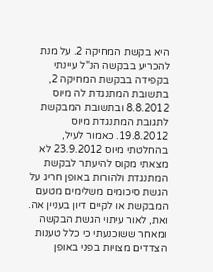היא בקשת המחיקה 2. על מנת להכריע בבקשה הנ"ל עיינתי בקפידה בבקשת המחיקה 2, בתשובת המתנגדת לה מיוס 8.8.2012 ובתשובת המבקשת לתגובת המתנגדת מיוס 19.8.2012. כאמור לעיל, בהחלטתי מיוס 23.9.2012 לא מצאתי מקוס להיעתר לבקשת המתנגדת ולהורות באופן חריג על הגשת סיכומים משלימים מטעם המבקשת או לקיים דיון בעניין אה. ואת, לאור עיתוי הגשת הבקשה ומאחר ששוכנעתי כי כלל טענות הצדדים מצויות בפני באופן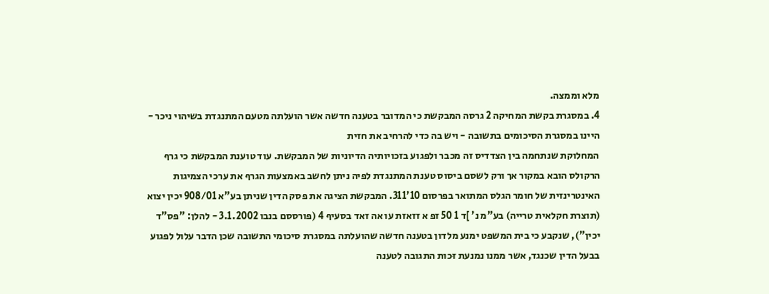מלא וממצה.
4. במסגרת בקשת המחיקה 2 גרסה המבקשת כי המדובר בטענה חדשה אשר הועלתה מטעם המתנגדת בשיהוי ניכר - היינו במסגרת הסיכומים בתשובה - ויש בה כדי להרחיב את חזית
המחלוקת שנתחמה בין הצדדיס זה מכבר ולפגוע בזכויותיה הדיוניות של המבקשת. עוד טוענת המבקשת כי גרף הרקולס הובא במקור אך ורק לשסם ביסוס טענת המתנגדת לפיה ניתן לחשב באמצעות הגרף את ערכי הצמיגות האינטרינזית של חומר הגלס המתואר בפרסום 10'311. המבקשת הציגה את פסק הדין שניתן בע"א 908/01 יכין יצוא (תוצרת חקלאית טרייה) בע"מ נ' ]ד 1 50 זפ א זזאזת עו אה זאד בסעיף 4 (פורססם בנבו 3.1.2002 - להלן: "פס"ד יכין"), שנקבע כי בית המשפט ימנע מלדון בטענה חדשה שהועלתה במסגרת סיכומי התשובה שכן הדבר עלול לפגוע בבעל הדין שכנגד, אשר ממנו נמנעת זּכות התגובה לטענה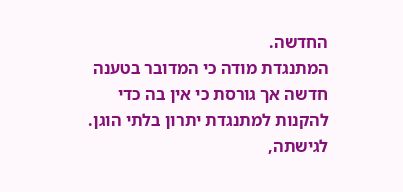החדשה.
המתנגדת מודה כי המדובר בטענה חדשה אך גורסת כי אין בה כדי להקנות למתנגדת יתרון בלתי הוגן. לגישתה,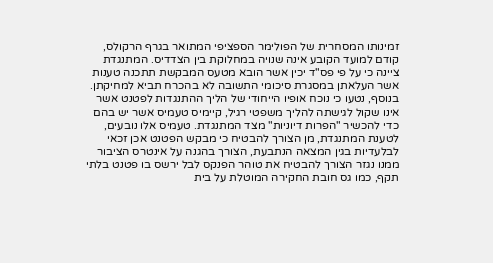זמינותו המסחרית של הפולימר הספציפי המתואר בגרף הרקולס, קודם למועד הקובע אינה שנויה במחלוקת בין הצדדיס. המתנגדת ציינה כי על פי פס"ד יכין אשר הובא מטעס המבקשת תתכנה טענות אשר העלאתן במסגרת סיכומי התשובה לא בהכרח תביא למחיקתן.
בנוסף, נטעו כי נוכח אופיו הייחודי של הליך ההתנגדות לפטנט אשר אינו שקול לגישתה להליך משפטי רגיל, קיימיס טעמיס אשר יש בהם כדי להכשיר "הפרות דיוניות" מצד המתנגדת. טעמיס אלו נובעים, לטענת המתנגדת, מן הצורך להבטיח כי מבקש הפטנט אכן זכאי לבלעדיות בגין המצאה הנתבעת, הצורך בהגנה על אינטרס הציבור ממנו נגזר הצורך להבטיח את טוהר הפנקס לבל ירשס בו פטנט בלתי תקף, כמו גס חובת החקירה המוטלת על בית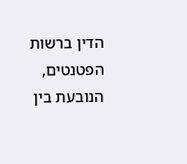הדין ברשות הפטנטים, הנובעת בין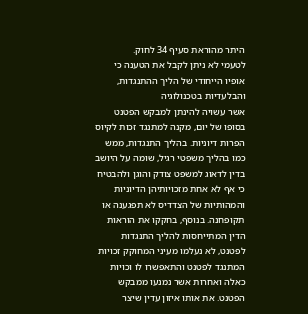היתר מהוראת סעיף 34 לחוק.
לטעמי לא ניתן לקבל את הטענה כי אופיו הייחודי של הליך ההתנגדות, והבלעדיות בטכנולוגיה
אשר עשויה להינתן למבקש הפטנט בסופו של יום, מקנה למתנגד זכות לקיוס הפרות דיוניות. בהליך התנגדות, ממש כמו בהליך משפטי רגיל, שומה על היושב בדין לדאוג למשפט צודק והוגן ולהבטיח כי אף לא אחת מזכויותיהן הדיוניות והמהותיות של הצדדיס לא תפגענה או תקופחנה. בנוסף, בחקקו את הוראות הדין המתייחסות להליך התנגדות לפטנט, לא נעלמו מעיני המחוקק זכויות המתנגד לפטנט והתאפשרו לו וכויות כאלה ואחרות אשר נמנעו ממבקש הפטנט. את אותו איזון עדין שיצר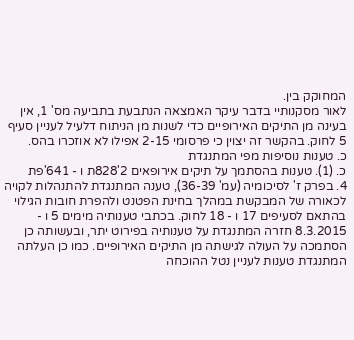המחוקק בין.
לאור מסקנותיי בדבר עיקר האמצאה הנתבעת בתביעה מס' 1, אין בעינה מן התיקים האירופיים כדי לשנות מן הניתוח דלעיל לעניין סעיף 5 לחוק. בהקשר זה יצוין כי פרסומי 2-15 אפילו לא אוזכרו בהס.
כ. טענות נוסיפות מפי המתנגדת
כ. (1). טענות בהסתמך על תיקים אירופאים 2'828ת ו - 641'פת
4. בפרק ז' לסיכומיה (עמ' 36-39), טענה המתנגדת להתנהלות לקויה לכאורה של המבקשת במהלך בחינת הפטנט ולהפרת חובות הגילוי בהתאם לסעיפים 17 ו - 18 לחוק. בכתבי טענותיה מימים 5 ו - 8.3.2015 חזרה המתנגדת על טענותיה בפירוט יתר, ובעשותה כן הסתמכה על העולה לגישתה מן התיקים האירופיים. כמו כן העלתה המתנגדת טענות לעניין נטל ההוכחה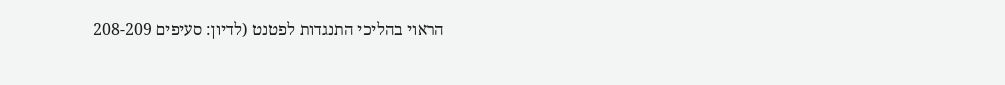הראוי בהליכי התנגדות לפטנט (לדיון: סעיפים 208-209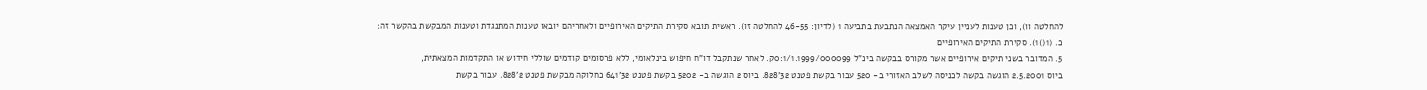להחלטה וו), וכן טענות לעניין עיקר האמצאה הנתבעת בתביעה 1 (לדיון: 46-55 להחלטה זו). ראשית תובא סקירת התיקים האירופיים ולאחריהם יובאו טענות המתנגדת וטענות המבקשת בהקשר זה:
כ. (1()1). סקירת התיקים האירופיים
5. המדובר בשני תיקים אירופיים אשר מקורס בבקשה בינ"ל 0:1/1.1999/000099ק. לאחר שנתקבל דו"ח חיפוש בינלאומי, ללא פרסומים קודמים שוללי חידוש או התקדמות המצאתית,
ביוס 2.5.2001 הוגשה בקשה לכניסה לשלב האזורי ב- 520 עבור בקשת פטנט 32'828. ביוס 2 הוגשה ב- 5202 בקשת פטנט 32'641 כחלוקה מבקשת פטנט 2'828. עבור בקשת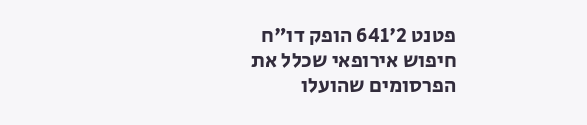פטנט 2'641 הופק דו"ח חיפוש אירופאי שכלל את הפרסומים שהועלו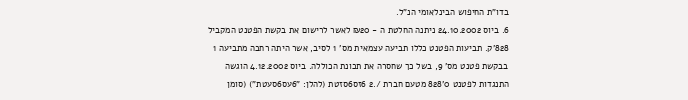בדו"ת החיפוש הבינלאומי הנ"ל.
6. ביוס 24.10.2002 ניתנה החלטת ה - ₪20 לאשר לרישום את בקשת הפטנט המקביל 828'ק. תביעות הפטנט כללו תביעה עצמאית מס' 1 לסיב, אשר היתה רחבה מתביעה 1 בבקשת פטנט מס' 9, בשל כך שחסרה את תכונת הכוללה. ביוס 4.12.2002 הוגשה התנגדות לפטנט 0'828 מטעם חברת /.2 6זס6סזטת (להלן: "6עס6סעטת") (סומן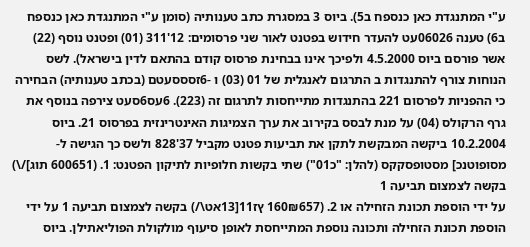ע"י המתנגדת כאן כנספח ב5). ביוס 3 במסגרת כתב טענותיה (סומן ע"י המתנגדת כאן כנספח ב6) טענה 06026עט להעדר חידוש בפטנט לאור שני פרסומים: 12'311 (01) ופטנט נוסף (22) אשר פורסם ביוס 4.5.2000 ולפיכך אינו בבחינת פרסוס קודם בהתאם לדין בישראל). לשס הנוחות צורף להתנגדות ב התרגום לאנגלית של 01 (03) ו -6זסססעטם (בכתב טענותיה) הבחירה כי ההפניות לפרסום 221 בהתנגדות מתייחסות לתרגום זה (223). 6עס6סעט צירפה בנוסף את גרף הרקולס (04) על מנת לבסס בקירוב את ערך הצמיגות האינטרינזית בפרסוס 21. ביוס 10.2.2004 ביקשה המבקשת לתקן את תביעות פטנט מקביל 37'828 ולשס כך הגישה ל- מסופוטנכ] מסטופסקקס (להלן: "כ01") שתי בקשות חלופיות לתיקון הפטנט: 1. (600651 תוג]/\) בקשה לצמצום תביעה 1
על ידי הוספת תכונת הזחילה או 2. (160₪657 ץז11[13אט\/) בקשה לצמצום תביעה 1 על ידי הוספת תכונת הזחילה ותכונה נוספת המתייחסת לאופן סיעוף מולקולת הפוליאתילן. ביוס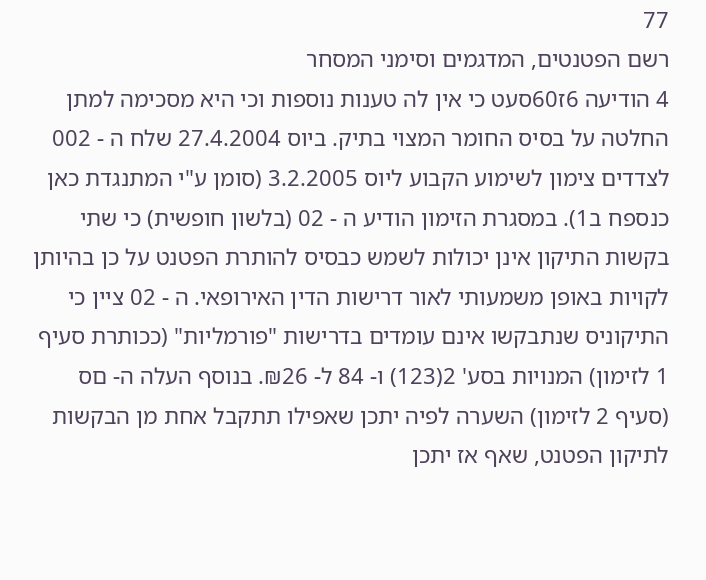77
רשם הפטנטים, המדגמים וסימני המסחר
4 הודיעה 6ז60סעט כי אין לה טענות נוספות וכי היא מסכימה למתן החלטה על בסיס החומר המצוי בתיק. ביוס 27.4.2004 שלח ה - 002 לצדדים צימון לשימוע הקבוע ליוס 3.2.2005 (סומן ע"י המתנגדת כאן כנספח ב1). במסגרת הזימון הודיע ה - 02 (בלשון חופשית) כי שתי בקשות התיקון אינן יכולות לשמש כבסיס להותרת הפטנט על כן בהיותן לקויות באופן משמעותי לאור דרישות הדין האירופאי. ה - 02 ציין כי התיקוניס שנתבקשו אינם עומדים בדרישות "פורמליות" (ככותרת סעיף 1 לזימון) המנויות בסע' 2(123) ו- 84 ל- ₪26. בנוסף העלה ה- םס
(סעיף 2 לזימון) השערה לפיה יתכן שאפילו תתקבל אחת מן הבקשות לתיקון הפטנט, שאף אז יתכן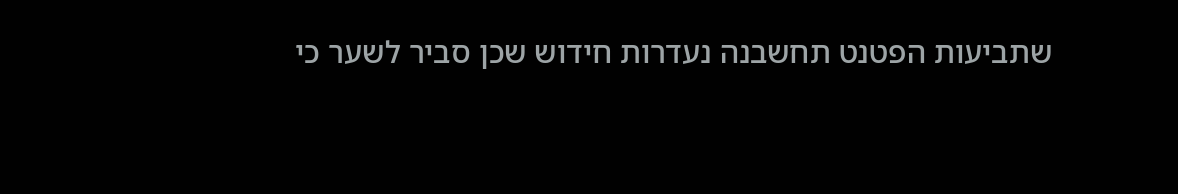שתביעות הפטנט תחשבנה נעדרות חידוש שכן סביר לשער כי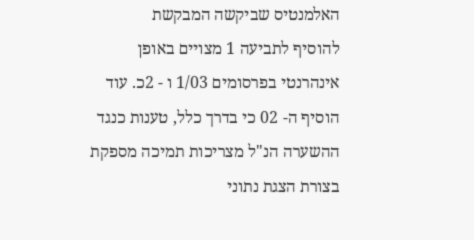האלמנטיס שביקשה המבקשת
להוסיף לתביעה 1 מצויים באופן אינהרנטי בפרסומים 1/03 ו - 2כ. עוד הוסיף ה- 02 כי בדרך כלל, טענות כנגד ההשערה הנ"ל מצריכות תמיכה מספקת בצורת הצגת נתוני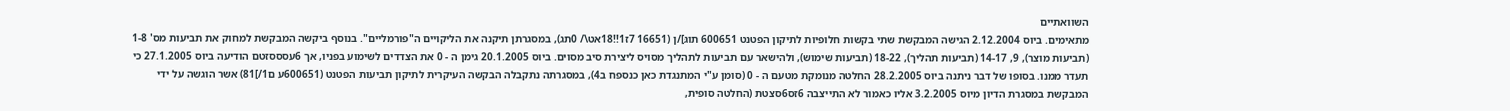השוואתיים
מתאימים. ביוס 2.12.2004 הגישה המבקשת שתי בקשות חלופיות לתיקון הפטנט 600651 תוגּ]/ן (16651 7ז1!!18אט\/ 0תג), במסגרתן תיקנה את הליקויים ה"פורמליים". בנוסף ביקשה המבקשת למחוק את תביעות מס' 1-8 (תביעות מוצר), 9, 14-17 (תביעות תהליך), 18-22 (תביעות שימוש), ולהישאר עם תביעות לתהליך מסויס ליצירת סיב מסוים. ביוס 20.1.2005 גימן ה - 0 את הצדדים לשימוע בפניו, אך 6עסססזטם הודיעה ביוס 27.1.2005 כי תעדר ממנו. בסופו של דבר ניתנה ביוס 28.2.2005 החלטה מנומקת מטעם ה - 0 (סומן ע"י המתנגדת כאן כנספח ב4), במסגרתה נתקבלה הבקשה העיקרית לתיקון תביעות הפטנט (600651ע ם1/]81) אשר הוגשה על ידי המבקשת במסגרת הדיון מיוס 3.2.2005 אליו כאמור לא התייצבה 6זס6סצטת (החלטה סופית,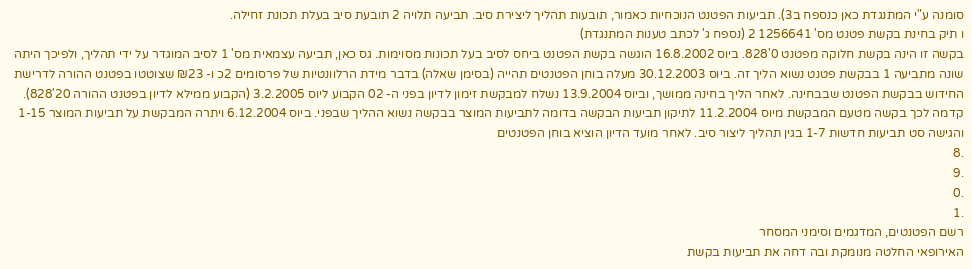סומנה ע"י המתנגדת כאן כנספח ב3). תביעות הפטנט הנוכחיות כאמור, תובעות תהליך ליצירת סיב. תביעה תלויה 2 תובעת סיב בעלת תכונת זחילה.
ו תיק בחינת בקשת פטנט מס' 1256641 2 (נספח ג' לכתב טענות המתנגדת)
בקשה זו הינה בקשת חלוקה מפטנט 0'828. ביוס 16.8.2002 הוגשה בקשת הפטנט ביחס לסיב בעל תכונות מסוימות. גס כאן, תביעה עצמאית מס' 1 לסיב המוגדר על ידי תהליך, ולפיכך היתה שונה מתביעה 1 בבקשת פטנט נשוא הליך זה. ביוס 30.12.2003 מעלה בוחן הפטנטים תהייה (בסימן שאלה) בדבר מידת הרלוונטיות של פרסומים 2כ ו- ₪23 שצוטטו בפטנט ההורה לדרישת החידוש בבקשת הפטנט שבבחינה. לאחר הליך בחינה ממושך, וביוס 13.9.2004 נשלח למבקשת זימון לדיון בפני ה- 02 הקבוע ליוס 3.2.2005 (הקבוע ממילא לדיון בפטנט ההורה 20'828). קדמה לכך בקשה מטעם המבקשת מיוס 11.2.2004 לתיקון תביעות הבקשה בדומה לתביעות המוצר בבקשה נשוא ההליך שבפני. ביוס 6.12.2004 ויתרה המבקשת על תביעות המוצר 1-15 והגישה סט תביעות חדשות 1-7 בגין תהליך ליצור סיב. לאחר מועד הדיון הוציא בוחן הפטנטים
.8
.9
.0
.1
רשם הפטנטים, המדגמים וסימני המסחר
האירופאי החלטה מנומקת ובה דחה את תביעות בקשת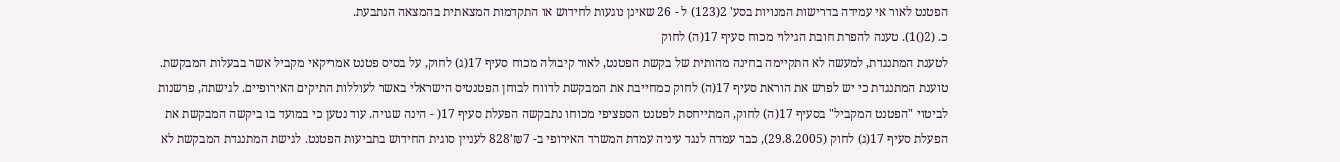הפטנט לאור אי עמידה בדרישות המנויות בסע' 2(123) ל - 26 שאינן נוגעות לחידוש או התקדמות המצאתית בהמצאה הנתבעת.
כ. (2()1). טענה להפרת חובת הגילוי מכוח סעיף 17(ה) לחוק
לטענת המתנגדת, למעשה לא התקיימה בחינה מהותית של בקשת הפטנט, לאור קיבולה מכוח סעיף 17(ג) לחוק, על בסיס פטנט אמריקאי מקביל אשר בבעלות המבקשת.
טוענת המתנגדת כי יש לפרש את הוראת סעיף 17(ה) לחוק כמחייבת את המבקשת לדווח לבוחן הפטנטיס הישראלי באשר לעוללות התיקים האירופיים. לגישתה, פרשנות לביטוי "הפטנט המקביל" בסעיף 17(ה) לחוק, המתייחסת לפטנט הספציפי מכוחו נתבקשה הפעלת סעיף 17( - הינה שגויה. עוד נטען כי במועד בו ביקשה המבקשת את הפעלת סעיף 17(ג) לחוק (29.8.2005), כבר עמדה לנגד עיניה עמדת המשרד האירופי ב- ₪7'828 לעניין סוגית החידוש בתביעות הפטנט. לגישת המתנגדת המבקשת לא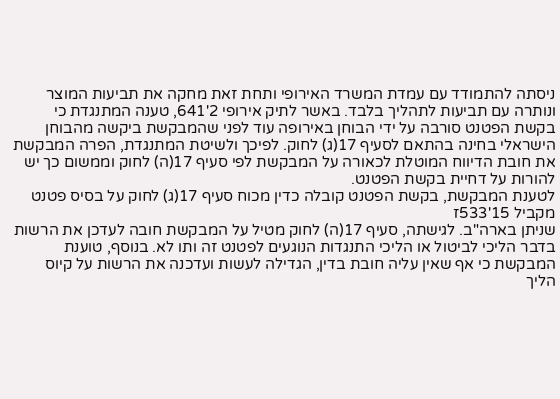ניסתה להתמודד עם עמדת המשרד האירופי ותחת זאת מחקה את תביעות המוצר ונותרה עם תביעות לתהליך בלבד. באשר לתיק אירופי 2'641, טענה המתנגדת כי בקשת הפטנט סורבה על ידי הבוחן באירופה עוד לפני שהמבקשת ביקשה מהבוחן הישראלי בחינה בהתאם לסעיף 17(ג) לחוק. לפיכך ולשיטת המתנגדת, הפרה המבקשת את חובת הדיווח המוטלת לכאורה על המבקשת לפי סעיף 17(ה) לחוק וממשום כך יש להורות על דחיית בקשת הפטנט.
לטענת המבקשת, בקשת הפטנט קובלה כדין מכוח סעיף 17(ג) לחוק על בסיס פטנט מקביל 15'533ז
שניתן בארה"ב. לגישתה, סעיף 17(ה) לחוק מטיל על המבקשת חובה לעדכן את הרשות בדבר הליכי לביטול או הליכי התנגדות הנוגעים לפטנט זה ותו לא. בנוסף, טוענת המבקשת כי אף שאין עליה חובת בדין, הגדילה לעשות ועדכנה את הרשות על קיוס הליך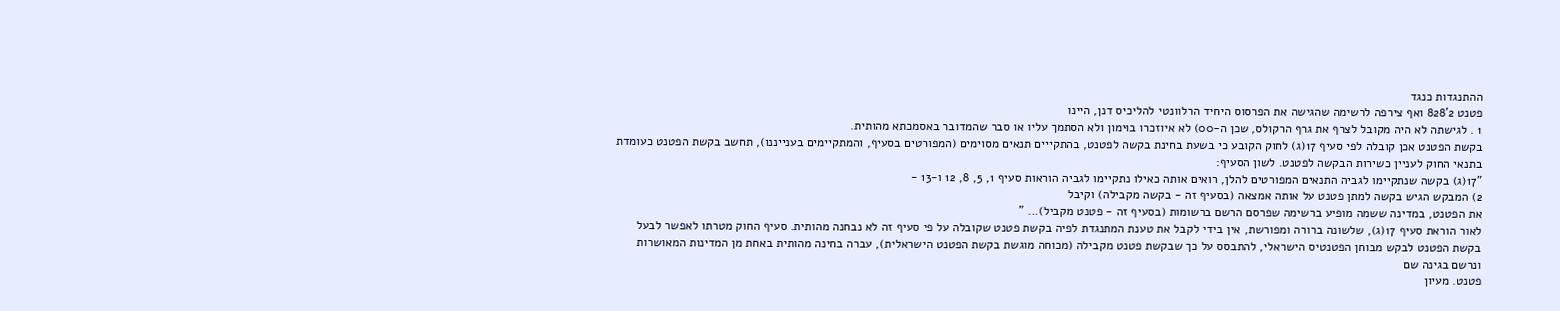ההתנגדות כנגד
פטנט 2'828 ואף צירפה לרשימה שהגישה את הפרסוס היחיד הרלוונטי להליכיס דנן, היינו
1 . לגישתה לא היה מקובל לצרף את גרף הרקולס, שכן ה-00) לא איוזכרו בוּימון ולא הסתמך עליו או סבר שהמדובר באסמכתא מהותית.
בקשת הפטנט אכן קובלה לפי סעיף 17(ג) לחוק הקובע כי בשעת בחינת בקשה לפטנט, בהתקייים תנאים מסוימים (המפורטים בסעיף, והמתקיימים בענייננו), תחשב בקשת הפטנט כעומדת בתנאי החוק לעניין כשירות הבקשה לפטנט. לשון הסעיף:
"17(ג) בקשה שנתקיימו לגביה התנאים המפורטים להלן, רואים אותה כאילו נתקיימו לגביה הוראות סעיף 1, 5, 8, 12 ו-13 -
2) המבקש הגיש בקשה למתן פטנט על אותה אמצאה (בסעיף זה - בקשה מקבילה) וקיבל
את הפטנט, במדינה ששמה מופיע ברשימה שפרסם הרשם ברשומות (בסעיף זה - פטנט מקביל)... "
לאור הוראת סעיף 17(ג), שלשונה ברורה ומפורשת, אין בידי לקבל את טענת המתנגדת לפיה בקשת פטנט שקובלה על פי סעיף זה לא נבחנה מהותית. סעיף החוק מטרתו לאפשר לבעל בקשת הפטנט לבקש מבוחן הפטנטיס הישראלי, להתבסס על כך שבקשת פטנט מקבילה (מכוחה מוגשת בקשת הפטנט הישראלית), עברה בחינה מהותית באחת מן המדינות המאושרות ונרשם בגינה שם
פטנט. מעיון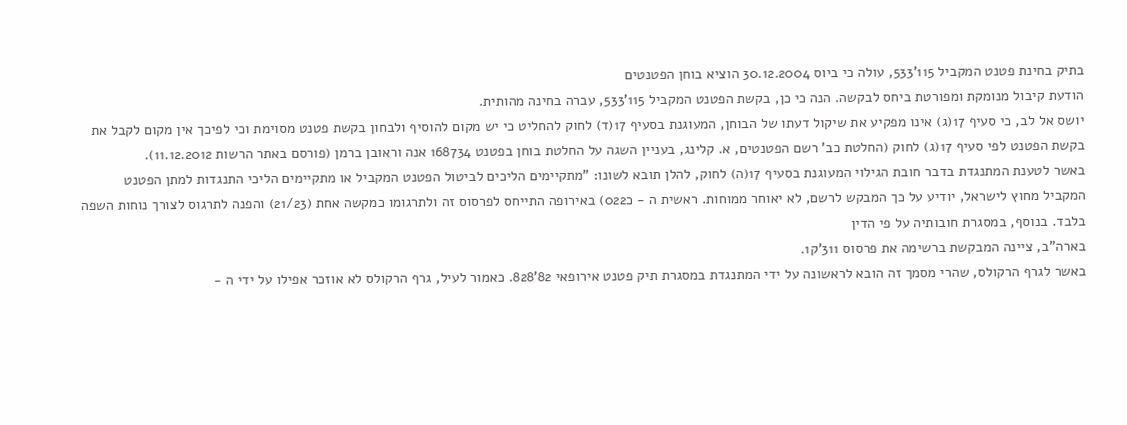בתיק בחינת פטנט המקביל 115'533, עולה כי ביוס 30.12.2004 הוציא בוחן הפטנטים
הודעת קיבול מנומקת ומפורטת ביחס לבקשה. הנה כי כן, בקשת הפטנט המקביל 115'533, עברה בחינה מהותית.
יושס אל לב, כי סעיף 17(ג) אינו מפקיע את שיקול דעתו של הבוחן, המעוגנת בסעיף 17(ד) לחוק להחליט כי יש מקום להוסיף ולבחון בקשת פטנט מסוימת וכי לפיכך אין מקום לקבל את בקשת הפטנט לפי סעיף 17(ג) לחוק (החלטת כב' רשם הפטנטים, א. קלינג, בעניין השגה על החלטת בוחן בפטנט 168734 אנה וראובן ברמן (פורסם באתר הרשות 11.12.2012).
באשר לטענת המתנגדת בדבר חובת הגילוי המעוגנת בסעיף 17(ה) לחוק, להלן תובא לשונו: "מתקיימים הליכים לביטול הפטנט המקביל או מתקיימים הליכי התנגדות למתן הפטנט המקביל מחוץ לישראל, יודיע על כך המבקש לרשם, לא יאוחר ממוחות. ראשית ה - כ022) באירופה התייחס לפרסוס זה ולתרגומו כמקשה אחת (21/23) והפנה לתרגוס לצורך נוחות השפה בלבד. בנוסף, במסגרת חובותיה על פי הדין
בארה"ב, ציינה המבקשת ברשימה את פרסוס 311'ק1.
באשר לגרף הרקולס, שהרי מסמך זה הובא לראשונה על ידי המתנגדת במסגרת תיק פטנט אירופאי 82'828. כאמור לעיל, גרף הרקולס לא אוזכר אפילו על ידי ה -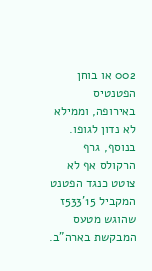002 או בוחן הפטנטיס באירופה, וממילא לא נדון לגופו. בנוסף, גרף הרקולס אף לא צוטט כנגד הפטנט המקביל 15'533ז
שהוגש מטעס המבקשת בארה"ב.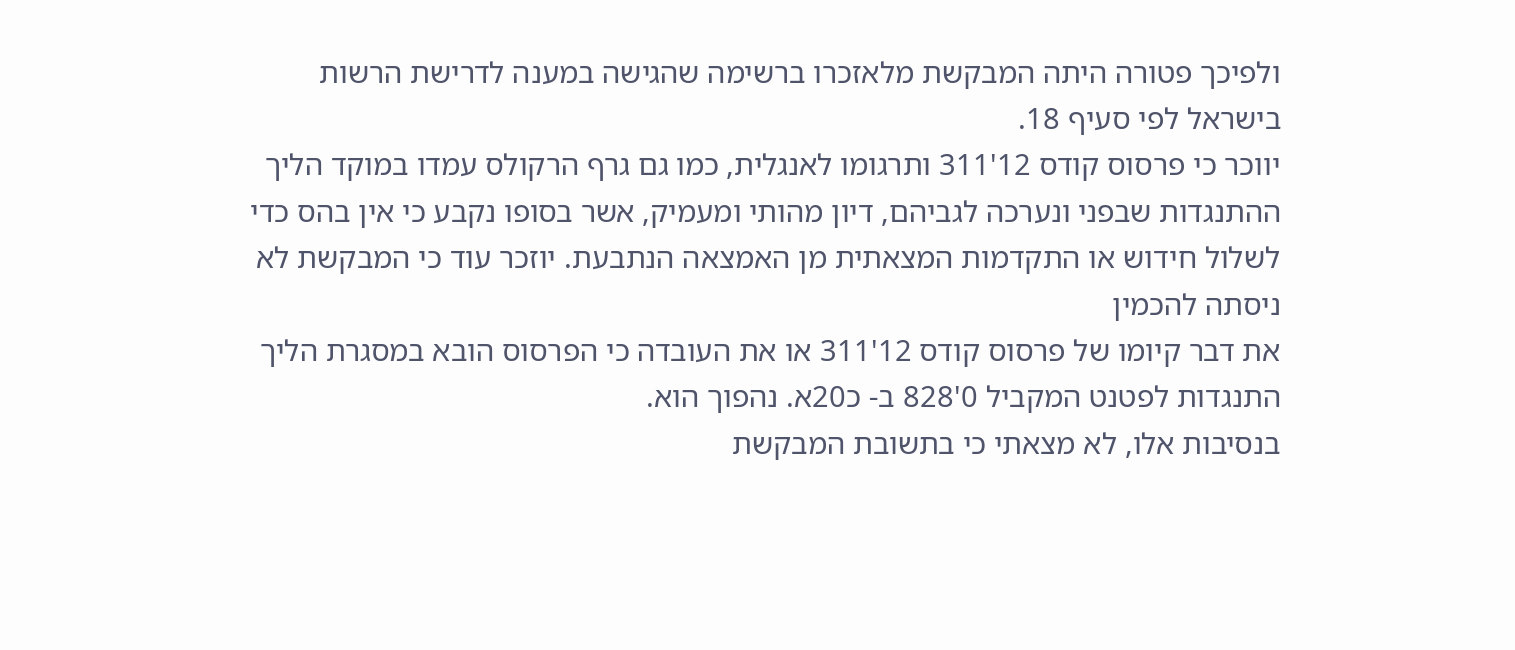ולפיכך פטורה היתה המבקשת מלאזכרו ברשימה שהגישה במענה לדרישת הרשות בישראל לפי סעיף 18.
יווכר כי פרסוס קודס 12'311 ותרגומו לאנגלית, כמו גם גרף הרקולס עמדו במוקד הליך ההתנגדות שבפני ונערכה לגביהם, דיון מהותי ומעמיק, אשר בסופו נקבע כי אין בהס כדי לשלול חידוש או התקדמות המצאתית מן האמצאה הנתבעת. יוזכר עוד כי המבקשת לא ניסתה להכמין
את דבר קיומו של פרסוס קודס 12'311 או את העובדה כי הפרסוס הובא במסגרת הליך התנגדות לפטנט המקביל 0'828 ב- כ20א. נהפוך הוא.
בנסיבות אלו, לא מצאתי כי בתשובת המבקשת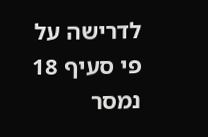לדרישה על פי סעיף 18 נמסר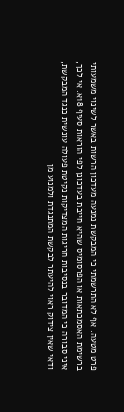פרט מטעה. אף לא התרשמתי כי המבקשת נמנעה מעדכון הרשות באשר לשינוי משמעותי ברשימת האסמכתאות או הפרסומיס שהיא חייבת בעדכונן לפי הוראות סעיף 18א. אי לכך, איני סבורה כי המדובר בנסיבות חריגות המצדיקות נקיטת פעולה עונשית כנגד המבקשת, ודאי שאין צידוק ראוי להיעתר לבקשת המתנגדת ולמנוע מן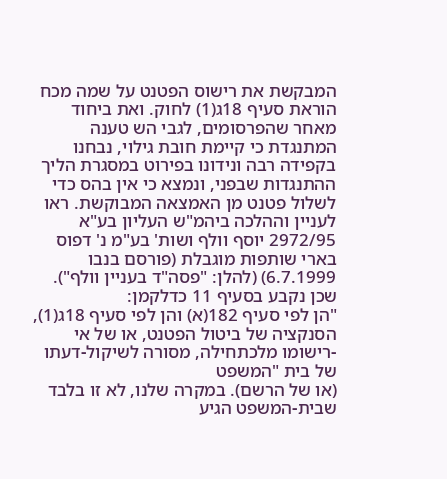המבקשת את רישוס הפטנט על שמה מכח הוראת סעיף 18ג(1) לחוק. ואת ביחוד מאחר שהפרסומים, לגבי הש טענה המתנגדת כי קיימת חובת גילוי, נבחנו בקפידה רבה ונידונו בפירוט במסגרת הליך ההתנגדות שבפני, ונמצא כי אין בהס כדי לשלול פטנט מן האמצאה המבוקשת. ראו לעניין וההלכה ביהמ"ש העליון בע"א 2972/95 יוסף וולף ושות' בע"מ נ' דפוס בארי שותפות מוגבלת (פורסם בנבו 6.7.1999) (להלן: "פסה"ד בעניין וולף"). שכן נקבע בסעיף 11 כדלקמן:
"הן לפי סעיף 182(א) והן לפי סעיף 18ג(1), הסנקציה של ביטול הפטנט, או של אי -רישומו מלכתחילה, מסורה לשיקול-דעתו של בית "המשפט
(או של הרשם). במקרה שלנו, לא זו בלבד שבית-המשפט הגיע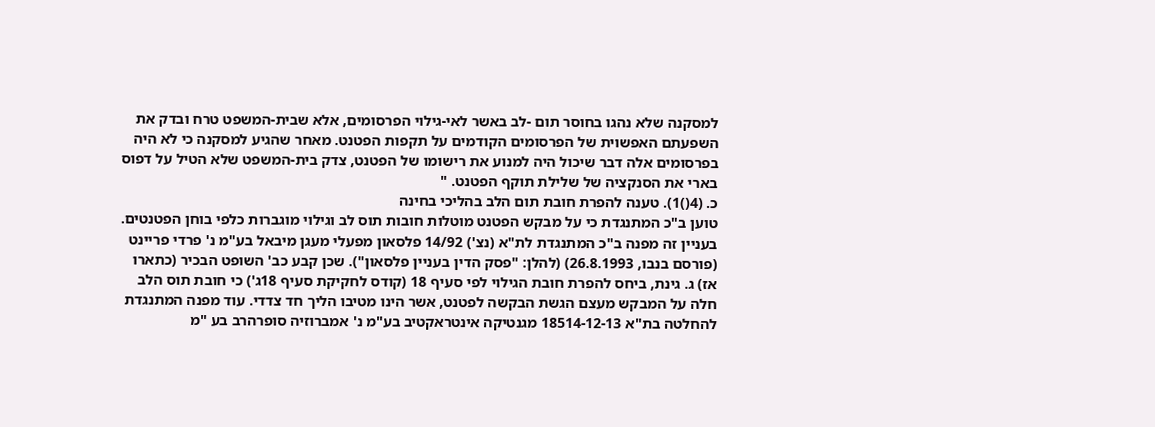למסקנה שלא נהגו בחוסר תום -לב באשר לאי-גילוי הפרסומים, אלא שבית-המשפט טרח ובדק את השפעתם האפשוית של הפרסומים הקודמים על תקפות הפטנט. מאחר שהגיע למסקנה כי לא היה בפרסומים אלה דבר שיכול היה למנוע את רישומו של הפטנט, צדק בית-המשפט שלא הטיל על דפוס בארי את הסנקציה של שלילת תוקף הפטנט. "
כ. (4()1). טענה להפרת חובת תום הלב בהליכי בחינה
טוען ב"כ המתנגדת כי על מבקש הפטנט מוטלות חובות תוס לב וגילוי מוגברות כלפי בוחן הפטנטים. בעניין זה מפנה ב"כ המתנגדת לת"א (נצ') 14/92 פלסאון מפעלי מעגן מיבאל בע"מ נ' פרדי פריינט (פורסם בנבו, 26.8.1993) (להלן: "פסק הדין בעניין פלסאון"). שכן קבע כב' השופט הבכיר (כתארו אז) ג. גינת, ביחס להפרת חובת הגילוי לפי סעיף 18 (קודס לחקיקת סעיף 18ג') כי חובת תוס הלב חלה על המבקש מעצם הגשת הבקשה לפטנט, אשר הינו מטיבו הליך חד צדדי. עוד מפנה המתנגדת להחלטה בת"א 18514-12-13 מגנטיקה אינטראקטיב בע"מ נ' אמברוזיה סופרהרב בע "מ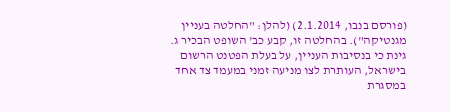(פורסם בנבו, 2.1.2014) (להלן: "החלטה בעניין מגנטיקה"). בהחלטה זו, קבע כב' השופט הבכיר ג. גינת כי בנסיבות העניין, על בעלת הפטנט הרשום בישראל, העותרת לצו מניעה זמני במעמד צד אחד במסגרת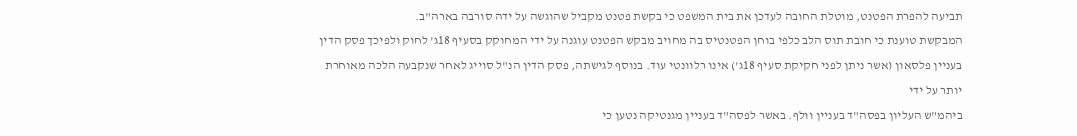תביעה להפרת הפטנט, מוטלת החובה לעדכן את בית המשפט כי בקשת פטנט מקביל שהוגשה על ידה סורבה בארה"ב.
המבקשת טוענת כי חובת תוס הלב כלפי בוחן הפטנטיס בה מחויב מבקש הפטנט עוגנה על ידי המחוקק בסעיף 18ג' לחוק ולפיכך פסק הדין בעניין פלסאון (אשר ניתן לפני חקיקת סעיף 18ג') אינו רלוונטי עוד. בנוסף לגישתה, פסק הדין הנ"ל סוייג לאחר שנקבעה הלכה מאוחרת יותר על ידי
ביהמ"ש העליון בפסה"ד בעניין וולף. באשר לפסה"ד בעניין מגנטיקה נטען כי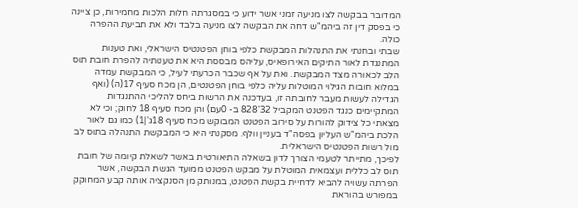המדובר בבקשה לצו מניעה זמני אשר ידוע כי במסגרתה חלות הלכות מחמירות, כן ציינה כי בפסק דין זה ביהמ"ש דחה את הבקשה לצו מניעה בלבד ולא את תביעת ההפרה כולה.
שבתי ובחנתי את התנהלות המבקשת כלפי בוחן הפטנטיס הישראלי, ואת טענות המתנגדת לאור התיקים האירופאיס, עליהס מבססת היא את טענותיה להפרת חובת תוס הלב לכאורה מצד המבקשת. ואת על אף שכבר הכרעתי לעיל, כי המבקשת עמדה במלוא חובות הגילוי המוטלות עליה כלפי בוחן הפטנטים, הן מכח סעיף 17(ה) (ואף הגדילה לעשות מעבר לחובתה זו, בעדכנה את הרשות ביחס להליכי ההתנגדות המתקיימים כנגד הפטנט המקביל 32'828 ב- 0עם) והן מכח סעיף 18 לחוק; וכי לא מצאתי כל צידוק להורות על סירוב הפטנט המבוקש מכח סעיף 18ג'|1) כמו גם לאור הלכת ביהמ"ש העליון בפסה"ד בעניין וולף. מסקנתי היא כי המבקשת התנהלה בתוס לב מול רשות הפטנטיס הישראלית.
לפיכך, מתייתר לטעמי הצורך לדון בשאלה התיאורטית באשר לשאלת קיומה של חובת תוס לב כללית ועצמאית המוטלת על מבקש הפטנט ממועד הגשת הבקשה, אשר הפרתה עשויה להביא לדחיית בקשת הפטנט, במנותק מן הסנקציה אותה קבע המחוקק במפורש בהוראת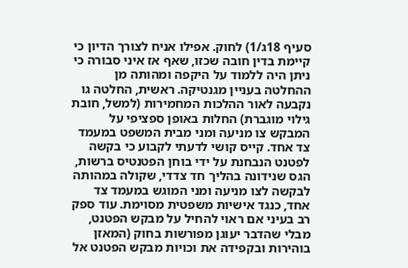סעיף 18ג/1) לחוק. אפילו אניח לצורך הדיון כי קיימת בדין חובה שכזו, שאף אז איני סבורה כי ניתן היה ללמוד על היקפה ומהותה מן ההחלטה בעניין מגנטיקה. ראשית, החלטה גו נקבעה לאור ההלכות המחמירות (למשל, חובת גילוי מוגברת) החלות באופן ספציפי על המבקש צו מניעה ומני מבית המשפט במעמד צד אחד. קייס קושי לדעתי לקבוע כי בקשה לפטנט הנבחנת על ידי בוחן הפטנטיס ברשות, הגס שנידונה בהליך חד צדדי, שקולה במהותה לבקשה לצו מניעה ומני המוגש במעמד צד אחד, כנגד אישיות משפטית מסוימת. עוד ספק רב בעיני אם ראוי להחיל על מבקש הפטנט, מבלי שהדבר יעוגן מפורשות בחוק (המאזן בוהירות ובקפידה את וכויות מבקש הפטנט אל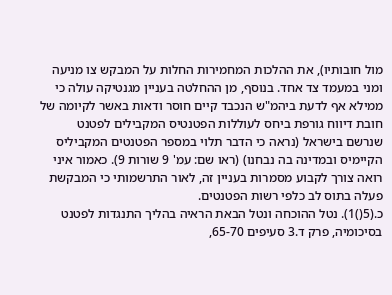מול חובותיו), את ההלכות המחמירות החלות על המבקש צו מניעה ומני במעמד צד אחד. בנוסף, מן ההחלטה בעניין מגנטיקה עולה כי ממילא אף לדעת ביהמ"ש הנכבד קיים חוסר ודאות באשר לקיומה של חובת דיווח גורפת ביחס לעוללות הפטנטיס המקבילים לפטנט שנרשם בישראל (נראה כי הדבר תלוי במספר הפטנטים המקביליס הקיימיס ובמדינה בה נבחנו) (ראו שם: עמ' 9 שורות 9). כאמור איני רואה צורך לקבוע מסמרות בעניין זה, לאור התרשמותי כי המבקשת פעלה בתוס לב כלפי רשות הפטנטים.
כ.(5()1). נטל ההוכחה ונטל הבאת הראיה בהליך התנגדות לפטנט
בסיכומיה, פרק ד.3 סעיפים 65-70,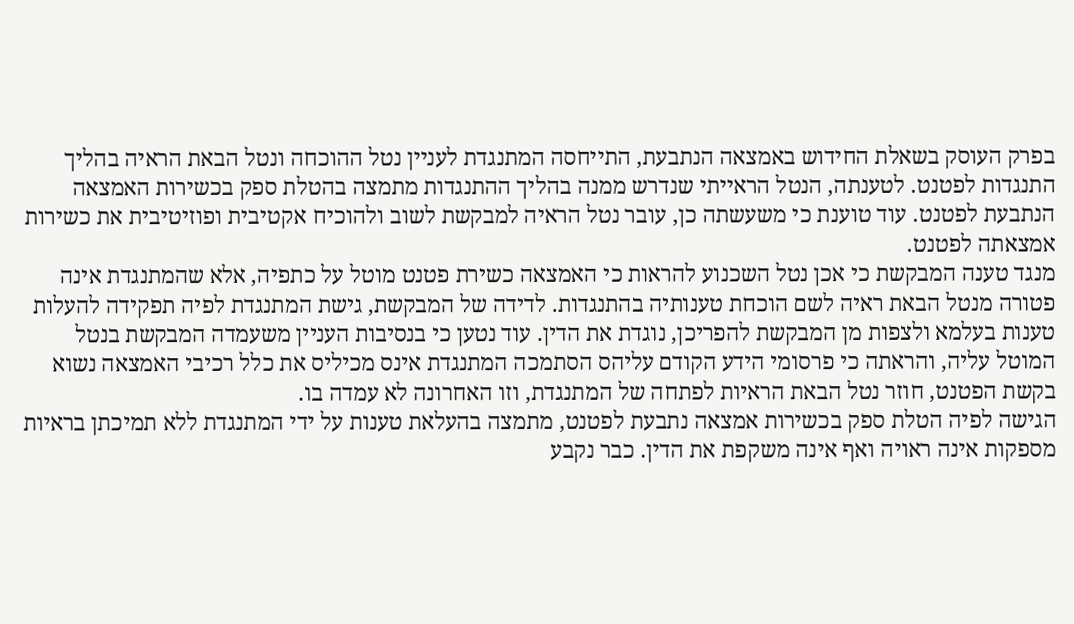בפרק העוסק בשאלת החידוש באמצאה הנתבעת, התייחסה המתנגדת לעניין נטל ההוכחה ונטל הבאת הראיה בהליך התנגדות לפטנט. לטענתה, הנטל הראייתי שנדרש ממנה בהליך ההתנגדות מתמצה בהטלת ספק בכשירות האמצאה הנתבעת לפטנט. עוד טוענת כי משעשתה כן, עובר נטל הראיה למבקשת לשוב ולהוכיח אקטיבית ופוזיטיבית את כשירות אמצאתה לפטנט.
מנגד טענה המבקשת כי אכן נטל השכנוע להראות כי האמצאה כשירת פטנט מוטל על כתפיה, אלא שהמתנגדת אינה פטורה מנטל הבאת ראיה לשם הוכחת טענותיה בהתנגדות. לדידה של המבקשת, גישת המתנגדת לפיה תפקידה להעלות טענות בעלמא ולצפות מן המבקשת להפריכן, נוגדת את הדין. עוד נטען כי בנסיבות העניין משעמדה המבקשת בנטל המוטל עליה, והראתה כי פרסומי הידע הקודם עליהס הסתמכה המתנגדת אינס מכיליס את כלל רכיבי האמצאה נשוא בקשת הפטנט, חוזר נטל הבאת הראיות לפתחה של המתנגדת, וזו האחרונה לא עמדה בו.
הגישה לפיה הטלת ספק בכשירות אמצאה נתבעת לפטנט, מתמצה בהעלאת טענות על ידי המתנגדת ללא תמיכתן בראיות מספקות אינה ראויה ואף אינה משקפת את הדין. כבר נקבע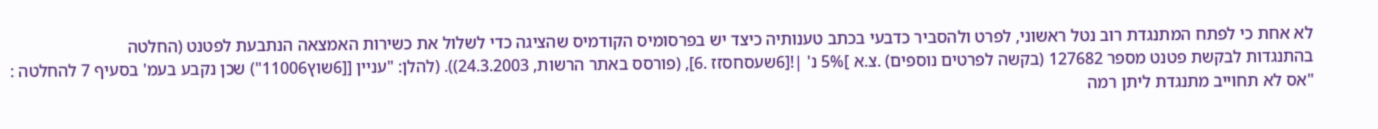לא אחת כי לפתח המתנגדת רוב נטל ראשוני, לפרט ולהסביר כדבעי בכתב טענותיה כיצד יש בפרסומיס הקודמיס שהציגה כדי לשלול את כשירות האמצאה הנתבעת לפטנט (החלטה
בהתנגדות לבקשת פטנט מספר 127682 (בקשה לפרטים נוספים) .צ.א ]5% נ' |![6שעסחסזז .6], (פורסס באתר הרשות, 24.3.2003)). (להלן: "עניין [[6שוץ11006") שכן נקבע בעמ' בסעיף 7 להחלטה :
"אס לא תחוייב מתנגדת ליתן רמה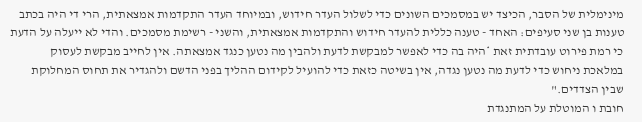מינימלית של הסבר, הכיצד יש במסמכים השונים כדי לשלול העדר חידוש, ובמיוחד העדר התקדמות אמצאתית, הרי די היה בכתב טענות בן שני סעיפים: האחד - טענה כללית להעדר חידוש והתקדמות אמצאתית, והשני - רשימת מסמכים. והדי לא ייעלה על הדעת כי רמת פירוט עובדתית זאת *היה בה כדי לאפשר למבקשת לדעת ולהבין מה נטען כנגד אמצאתה. אין לחייב מבקשת לעסוק במלאכת ניחוש כדי לדעת מה נטען נגדה, אין בשיטה כזאת כדי להועיל לקידום ההליך בפני הדשם ולהגדיר את תחוס המחלוקת שבין הצדדים."
חובת ו המוטלת על המתנגדת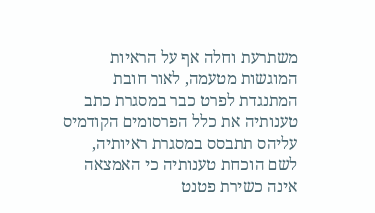משתרעת וחלה אף על הראיות המוגשות מטעמה, לאור חובת המתנגדת לפרט כבר במסגרת כתב טענותיה את כלל הפרסומים הקודמיס עליהס תתבסס במסגרת ראיותיה, לשם הוכחת טענותיה כי האמצאה אינה כשירת פטנט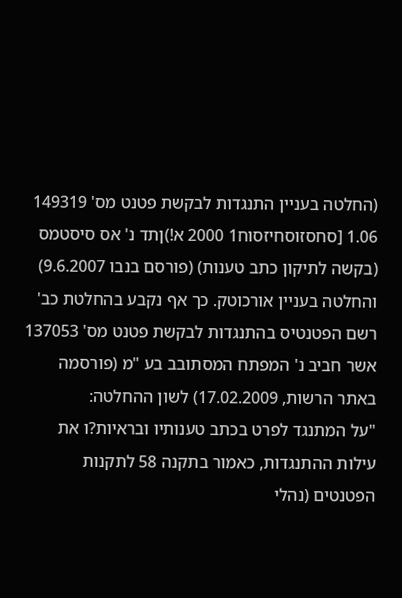(החלטה בעניין התנגדות לבקשת פטנט מס' 149319 1.06 [סחסזוסחיזסוח1 2000 א!)ןתד נ' אס סיסטמס (בקשה לתיקון כתב טענות) (פורסם בנבו 9.6.2007) והחלטה בעניין אורכוטק. כך אף נקבע בהחלטת כב' רשם הפטנטיס בהתנגדות לבקשת פטנט מס' 137053 אשר חביב נ' המפתח המסתובב בע "מ (פורסמה באתר הרשות, 17.02.2009) לשון ההחלטה:
"על המתנגד לפרט בכתב טענותיו ובראיות?ו את עילות ההתנגדות, כאמור בתקנה 58 לתקנות הפטנטים (נהלי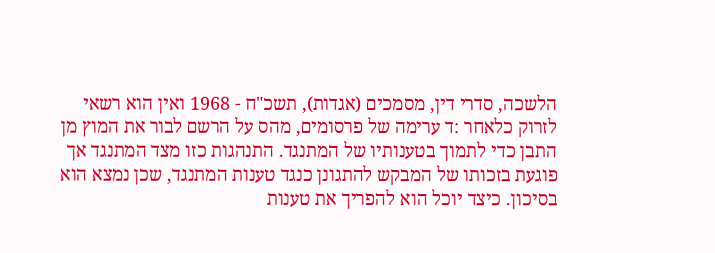הלשכה, סדרי דין, מסמכים (אגדות), תשכ"ח - 1968 ואין הוא רשאי לזרוק כלאחר :ד ערימה של פרסומים, מהס על הרשם לבור את המוץ מן התבן כדי לתמוך בטענותיו של המתנגד. התנהגות כזו מצד המתנגד אך פוגעת בזכותו של המבקש להתגונן כנגד טענות המתנגד, שכן נמצא הוא בסיכון. כיצד יוכל הוא להפריך את טענות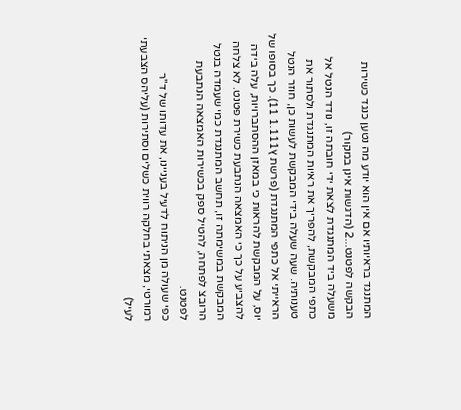המתנגד בראיותיו אם אין הוא יודע מה נטען כנגד כשירות הבקשה לפטנט...2 (הדגשות אינן במקור)
משעלה ביד המתנגדת לצאת ידי חובתה זו, נודד הנטל אל כתפי המבקשת, להפריך את ראיות המתנגדת ולסתור את טענותיה. שעה שעלה בידי המבקשת לעשות כן, חוזר הנטל הראייתי אל כתפי המתנגדת (פרשת ץ1.111 11). כך בסופו של יוס, על המבקשת להראות כי במאזן ההסתברויות, עלה בידה להצביע על כך כי האמצאה הנתבעת כשירת פטנט. לא צלחה המבקשת במשימתה זו, תחשב המתנגדת כמי שעמדה בנטל הרובצ לפתחה, להטיל ספק בכשירות האמצאה הנתבעת לפטנט.
כפי שעולה מן הניתוח לדעיל בעניינו, את עדותו של ד"ר רמורטי, מצאתי בחלקה רווית כשלים וסתירות (עליהס הצבעתי לעיל)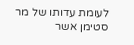לעומת עדותו של מר סטימן אשר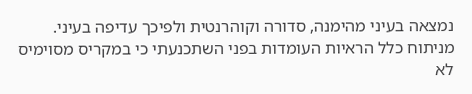נמצאה בעיני מהימנה, סדורה וקוהרנטית ולפיכך עדיפה בעיני. מניתוח כלל הראיות העומדות בפני השתכנעתי כי במקריס מסוימיס לא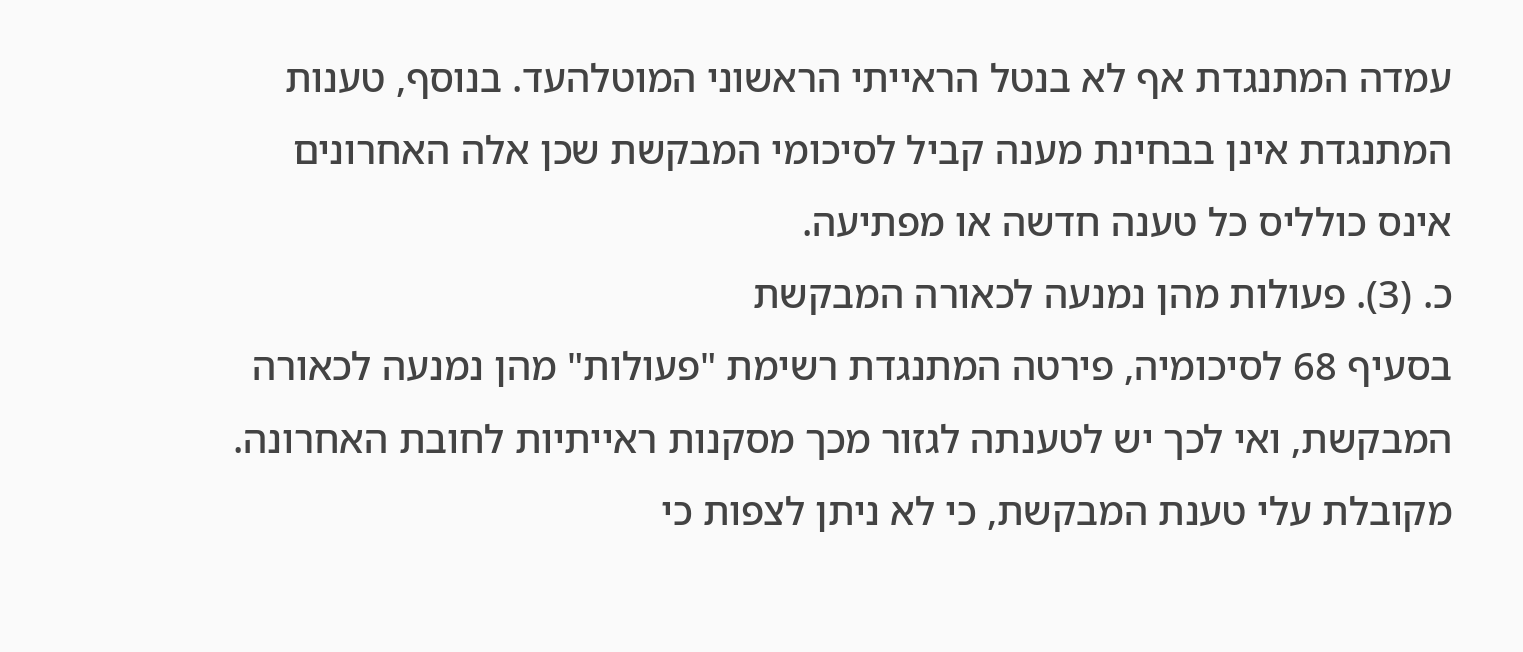עמדה המתנגדת אף לא בנטל הראייתי הראשוני המוטלהעד. בנוסף, טענות המתנגדת אינן בבחינת מענה קביל לסיכומי המבקשת שכן אלה האחרונים אינס כולליס כל טענה חדשה או מפתיעה.
כ. (3). פעולות מהן נמנעה לכאורה המבקשת
בסעיף 68 לסיכומיה, פירטה המתנגדת רשימת "פעולות" מהן נמנעה לכאורה המבקשת, ואי לכך יש לטענתה לגזור מכך מסקנות ראייתיות לחובת האחרונה. מקובלת עלי טענת המבקשת, כי לא ניתן לצפות כי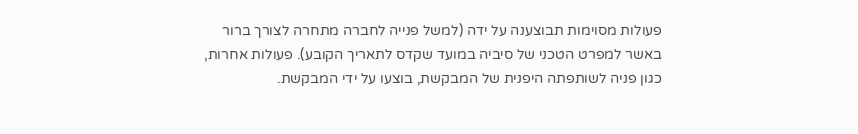פעולות מסוימות תבוצענה על ידה (למשל פנייה לחברה מתחרה לצורך ברור באשר למפרט הטכני של סיביה במועד שקדס לתאריך הקובע). פעולות אחרות, כגון פניה לשותפתה היפנית של המבקשת, בוצעו על ידי המבקשת.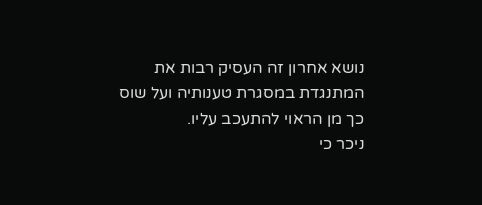נושא אחרון זה העסיק רבות את המתנגדת במסגרת טענותיה ועל שוס כך מן הראוי להתעכב עליו.
ניכר כי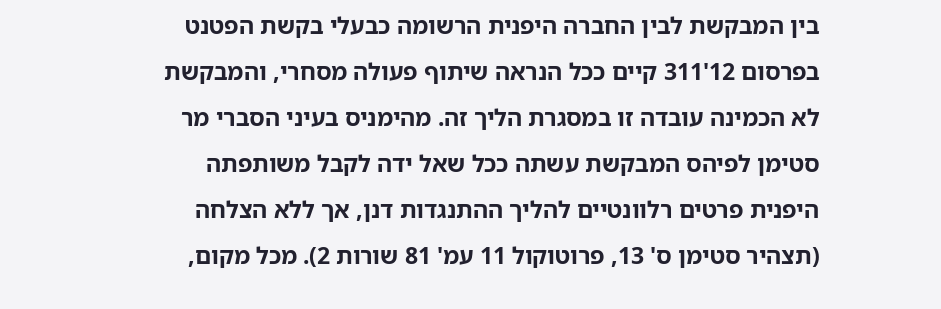בין המבקשת לבין החברה היפנית הרשומה כבעלי בקשת הפטנט בפרסום 12'311 קיים ככל הנראה שיתוף פעולה מסחרי, והמבקשת לא הכמינה עובדה זו במסגרת הליך זה. מהימניס בעיני הסברי מר סטימן לפיהס המבקשת עשתה ככל שאל ידה לקבל משותפתה היפנית פרטים רלוונטיים להליך ההתנגדות דנן, אך ללא הצלחה (תצהיר סטימן ס' 13, פרוטוקול 11 עמ' 81 שורות 2). מכל מקום,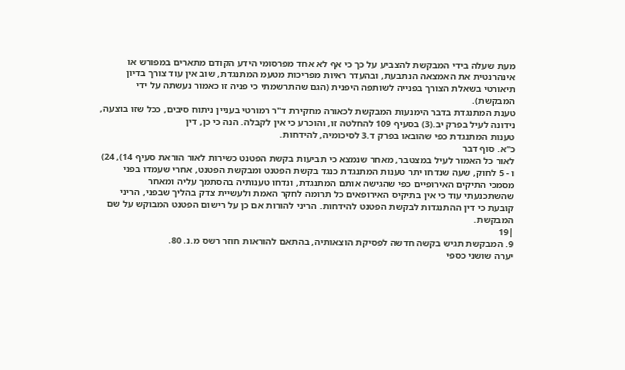מעת שעלה בידי המבקשת להצביע על כך כי אף לא אחד מפרסומי הידע הקודם מתארים במפורש או אינהרנטית את האמצאה הנתבעת, ובהעדר ראיות מפריכות מטעמ המתנגדת, שוב אין עוד צורך בדיון תיאורטי בשאלת הצורך בפנייה לשותפה היפנית (הגם שהתרשמתי כי פניה זו כאמור נעשתה על ידי המבקשת).
טענת המתנגדת בדבר הימנעות המבקשת לכאורה מחקירת ד"ר רמורטי בעניין ניתוח סיבים, ככל שזו בוצעה, נידונה לעיל בפרק יב.(3) בסעיף 109 להחלטה זו, והוכרע כי אין לקבלה. הנה כי כן, דין
טענות המתנגדת כפי שהובאו בפרק ד.3 לסיכומיה, להידחות.
כ"א. סוף דבר
לאור כל האמור לעיל במצטבר, מאחר שנמצא כי תביעות בקשת הפטנט כשירות לאור הוראת סעיף 14), 24) ו - 5 לחוק, שעה שנדחו יתר טענות המתנגדת כנגד בקשת הפטנט ומבקשת הפטנט, אחרי שעמדו בפני מסמכי התיקים האירופיים כפי שהגישה אותם המתנגדת, ונדחו טענותיה בהסתמך עליה ומאחר שהשתכנעתי עוד כי אין בתיקיס האירופאים כל תרומה לחקר האמת ולעשיית צדק בהליך שבפני, הריני קובעת כי דין ההתנגדות לבקשת הפטנט להידחות. הריני להורות אם כן על רישום הפטנט המבוקש על שם המבקשת.
|19
9. המבקשת תגיש בקשה חדשה לפסיקת הוצאותיה, בהתאם להוראות חוזר רשס מ.נ. 80.
יערה שושני כספי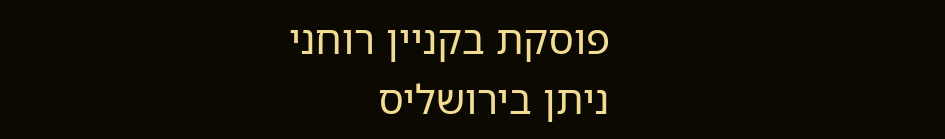פוסקת בקניין רוחני
ניתן בירושליס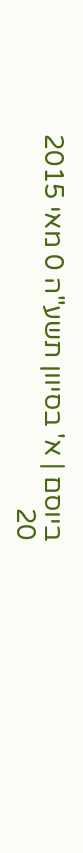ביוסם | א' בסיוון תשע"ה 0 מאי 2015
20